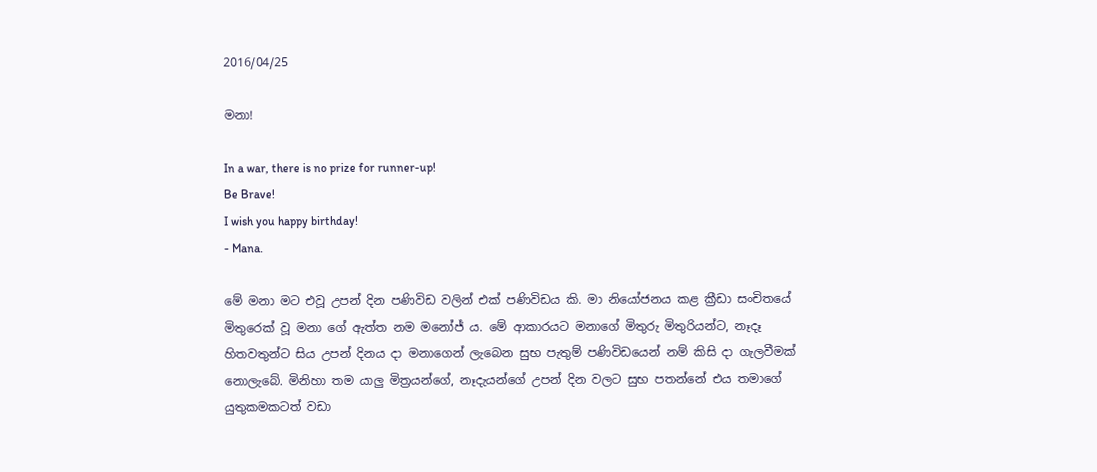2016/04/25

මනා!

In a war, there is no prize for runner-up!
Be Brave!
I wish you happy birthday!
- Mana.

මේ මනා මට එවූ උපන් දින පණිවිඩ වලින් එක් පණිවිඩය කි. මා නියෝජනය කළ ක්‍රීඩා සංචිතයේ මිතුරෙක් වූ මනා ගේ ඇත්ත නම මනෝජ් ය. මේ ආකාරයට මනාගේ මිතුරු මිතුරියන්ට, නෑදෑ හිතවතුන්ට සිය උපන් දිනය දා මනාගෙන් ලැබෙන සුභ පැතුම් පණිවිඩයෙන් නම් කිසි දා ගැලවීමක් නොලැබේ. මිනිහා තම යාලු මිත්‍රයන්ගේ, නෑදැයන්ගේ උපන් දින වලට සුභ පතන්නේ එය තමාගේ යුතුකමකටත් වඩා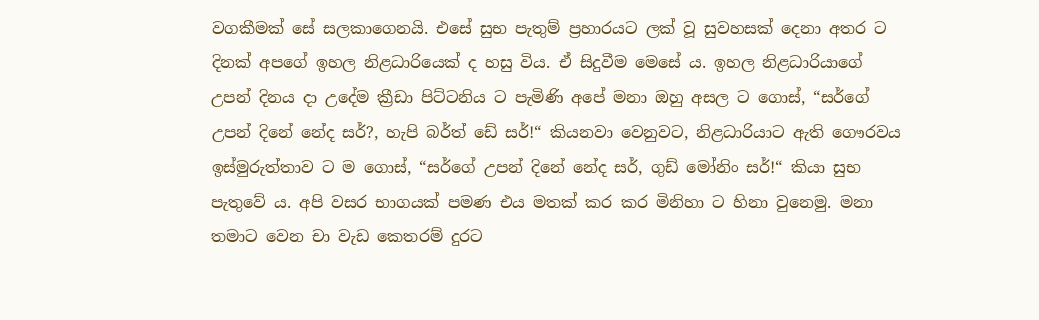වගකීමක් සේ සලකාගෙනයි. එසේ සුභ පැතුම් ප්‍රහාරයට ලක් වූ සුවහසක් දෙනා අතර ට දිනක් අපගේ ඉහල නිළධාරියෙක් ද හසු විය. ඒ සිදුවීම මෙසේ ය. ඉහල නිළධාරියාගේ උපන් දිනය දා උදේම ක්‍රීඩා පිට්ටනිය ට පැමිණි අපේ මනා ඔහු අසල ට ගොස්, “සර්ගේ උපන් දිනේ නේද සර්?, හැපි බර්ත් ඩේ සර්!“ කියනවා වෙනුවට, නිළධාරියාට ඇති ගෞරවය ඉස්මුරුත්තාව ට ම ගොස්, “සර්ගේ උපන් දිනේ නේද සර්, ගුඩ් මෝනිං සර්!“ කියා සුභ පැතුවේ ය. අපි වසර භාගයක් පමණ එය මතක් කර කර මිනිහා ට හිනා වුනෙමු. මනා තමාට වෙන චා වැඩ කෙතරම් දුරට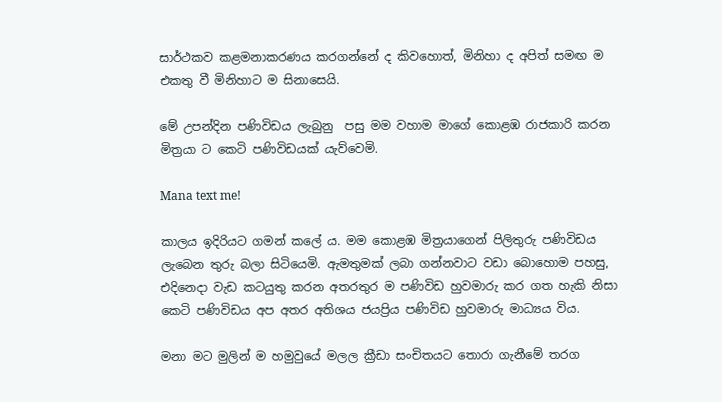සාර්ථකව කළමනාකරණය කරගන්නේ ද කිවහොත්, මිනිහා ද අපිත් සමඟ ම එකතු වී මිනිහාට ම සිනාසෙයි.

මේ උපන්දින පණිවිඩය ලැබුනු  පසු මම වහාම මාගේ කොළඹ රාජකාරි කරන මිත්‍රයා ට කෙටි පණිවිඩයක් යැව්වෙමි.

Mana text me!

කාලය ඉදිරියට ගමන් කලේ ය. මම කොළඹ මිත්‍රයාගෙන් පිලිතුරු පණිවිඩය ලැබෙන තුරු බලා සිටියෙමි. ඇමතුමක් ලබා ගන්නවාට වඩා බොහොම පහසු, එදිනෙදා වැඩ කටයුතු කරන අතරතුර ම පණිවිඩ හුවමාරු කර ගත හැකි නිසා කෙටි පණිවිඩය අප අතර අතිශය ජයප්‍රිය පණිවිඩ හුවමාරු මාධ්‍යය විය.

මනා මට මුලින් ම හමුවුයේ මලල ක්‍රීඩා සංචිතයට තොරා ගැනීමේ තරග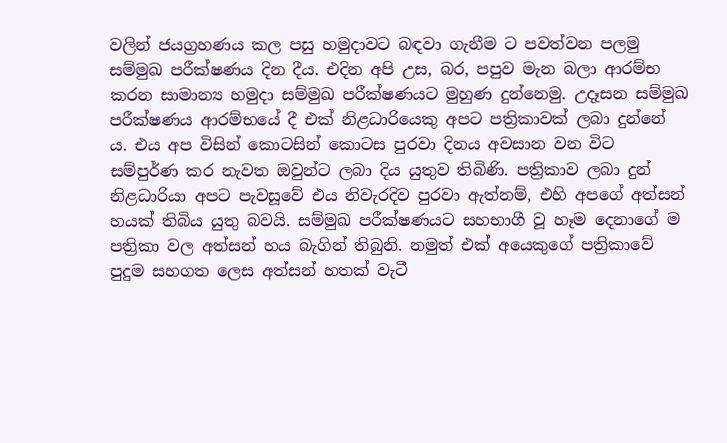වලින් ජයග්‍රහණය කල පසු හමුදාවට බඳවා ගැනීම ට පවත්වන පලමු සම්මුඛ පරීක්ෂණය දින දීය. එදින අපි උස, බර, පපුව මැන බලා ආරම්භ කරන සාමාන්‍ය හමුදා සම්මුඛ පරීක්ෂණයට මුහුණ දුන්නෙමු. උදෑසන සම්මුඛ පරීක්ෂණය ආරම්භයේ දී එක් නිළධාරියෙකු අපට පත්‍රිකාවක් ලබා දුන්නේ ය. එය අප විසින් කොටසින් කොටස පුරවා දිනය අවසාන වන විට සම්පුර්ණ කර නැවත ඔවුන්ට ලබා දිය යුතුව තිබිණි. පත්‍රිකාව ලබා දුන් නිළධාරියා අපට පැවසූවේ එය නිවැරදිව පුරවා ඇත්නම්, එහි අපගේ අත්සන් හයක් තිබිය යුතු බවයි. සම්මුඛ පරීක්ෂණයට සහභාගී වූ හෑම දෙනාගේ ම පත්‍රිකා වල අත්සන් හය බැගින් තිබුනි. නමුත් එක් අයෙකුගේ පත්‍රිකාවේ පුදුම සහගත ලෙස අත්සන් හතක් වැටී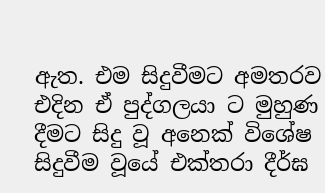ඇත. එම සිදුවීමට අමතරව එදින ඒ පුද්ගලයා ට මුහුණ දීමට සිදු වූ අනෙක් විශේෂ සිදුවීම වූයේ එක්තරා දීර්ඝ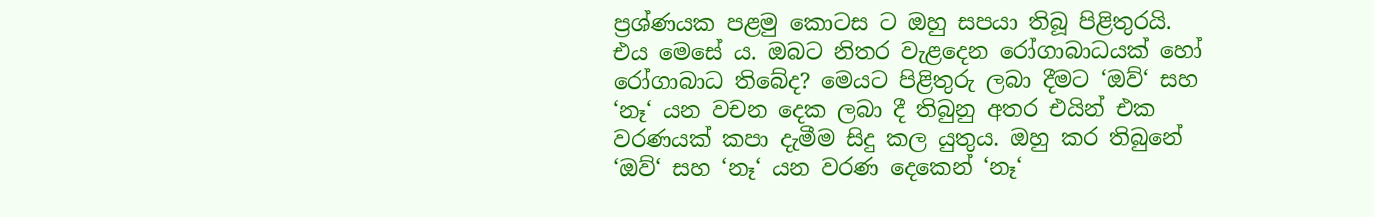ප්‍රශ්ණයක පළමු කොටස ට ඔහු සපයා තිබූ පිළිතුරයි. එය මෙසේ ය. ඔබට නිතර වැළදෙන රෝගාබාධයක් හෝ රෝගාබාධ තිබේද? මෙයට පිළිතුරු ලබා දීමට ‘ඔව්‘ සහ ‘නෑ‘ යන වචන දෙක ලබා දී තිබුනු අතර එයින් එක වරණයක් කපා දැමීම සිදු කල යුතුය. ඔහු කර තිබුනේ ‘ඔව්‘ සහ ‘නෑ‘ යන වරණ දෙකෙන් ‘නෑ‘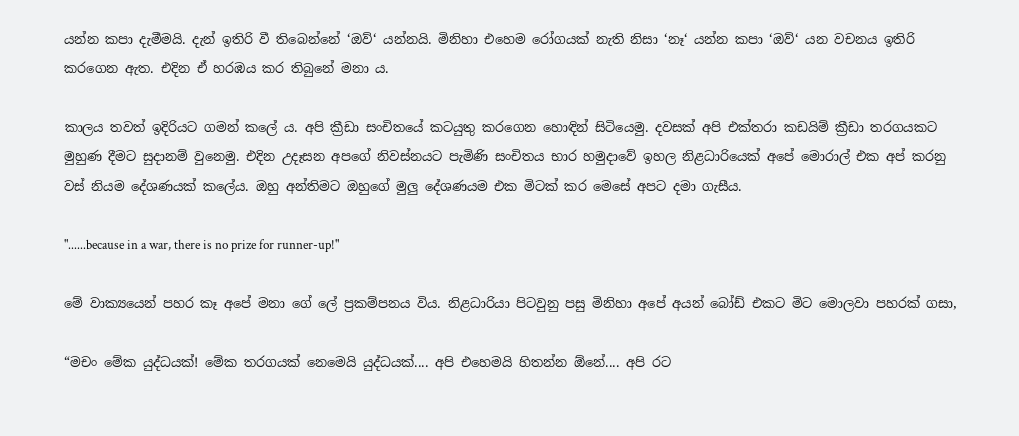යන්න කපා දැමීමයි. දැන් ඉතිරි වී තිබෙන්නේ ‘ඔව්‘ යන්නයි. මිනිහා එහෙම රෝගයක් නැති නිසා ‘නෑ‘ යන්න කපා ‘ඔව්‘ යන වචනය ඉතිරි කරගෙන ඇත. එදින ඒ හරඹය කර තිබුනේ මනා ය.

කාලය තවත් ඉදිරියට ගමන් කලේ ය. අපි ක්‍රීඩා සංචිතයේ කටයුතු කරගෙන හොඳින් සිටියෙමු. දවසක් අපි එක්තරා කඩයිම් ක්‍රීඩා තරගයකට මුහුණ දීමට සුදානම් වුනෙමු. එදින උදෑසන අපගේ නිවස්නයට පැමිණි සංචිතය භාර හමුදාවේ ඉහල නිළධාරියෙක් අපේ මොරාල් එක අප් කරනු වස් නියම දේශණයක් කලේය. ඔහු අන්තිමට ඔහුගේ මුලු දේශණයම එක මිටක් කර මෙසේ අපට දමා ගැසීය.

"......because in a war, there is no prize for runner-up!"

මේ වාක්‍යයෙන් පහර කෑ අපේ මනා ගේ ලේ ප්‍රකම්පනය විය. නිළධාරියා පිටවුනු පසු මිනිහා අපේ අයන් බෝඩ් එකට මිට මොලවා පහරක් ගසා,

“මචං මේක යුද්ධයක්! මේක තරගයක් නෙමෙයි යුද්ධයක්.... අපි එහෙමයි හිතන්න ඕනේ.... අපි රට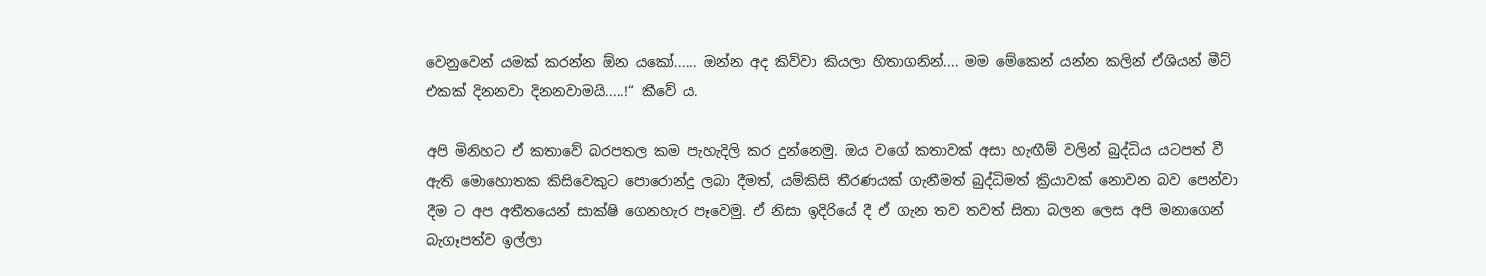වෙනුවෙන් යමක් කරන්න ඕන යකෝ...... ඔන්න අද කිව්වා කියලා හිතාගනින්.... මම මේකෙන් යන්න කලින් ඒශියන් මීට් එකක් දිනනවා දිනනවාමයි.....!“ කීවේ ය.

අපි මිනිහට ඒ කතාවේ බරපතල කම පැහැදිලි කර දුන්නෙමු. ඔය වගේ කතාවක් අසා හැඟීම් වලින් බුද්ධිය යටපත් වී ඇති මොහොතක කිසිවෙකුට පොරොන්දු ලබා දීමත්, යම්කිසි තීරණයක් ගැනීමත් බුද්ධිමත් ක්‍රියාවක් නොවන බව පෙන්වා දීම ට අප අතීතයෙන් සාක්ෂි ගෙනහැර පෑවෙමු. ඒ නිසා ඉදිරියේ දී ඒ ගැන තව තවත් සිතා බලන ලෙස අපි මනාගෙන් බැගෑපත්ව ඉල්ලා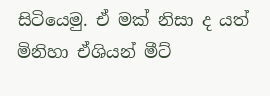සිටියෙමු. ඒ මක් නිසා ද යත් මිනිහා ඒශියන් මීට්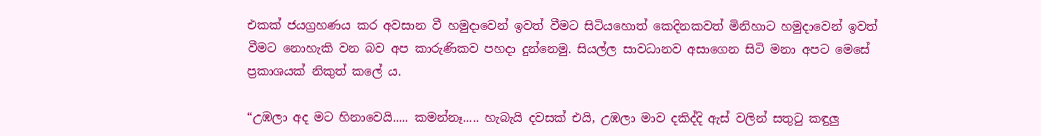එකක් ජයග්‍රහණය කර අවසාන වී හමුදාවෙන් ඉවත් වීමට සිටියහොත් කෙදිනකවත් මිනිහාට හමුදාවෙන් ඉවත් වීමට නොහැකි වන බව අප කාරුණිකව පහදා දුන්නෙමු. සියල්ල සාවධානව අසාගෙන සිටි මනා අපට මෙසේ ප්‍රකාශයක් නිකුත් කලේ ය.

“උඹලා අද මට හිනාවෙයි..... කමන්නෑ..... හැබැයි දවසක් එයි, උඹලා මාව දකිද්දි ඇස් වලින් සතුටු කඳුලු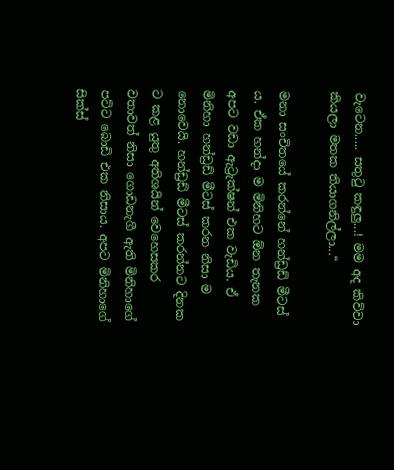වැටෙන..... සතුටු කඳුලු...! මම අද කිව්වා කියලා මතක තියාගනිල්ලා...“

මනා සංචිතයේ කරන්නේ හන්ඩ්‍රඩ් මීටස් ය. ඒක හන්දා ම මිනිහට ඕන තැනක අපට වඩා ඇට්‍රැක්ෂන් එක වැඩිය. ඒ මිනිහා හන්ඩ්‍රඩ් මීටස් කරන නිසා ම නොවෙයි. හන්ඩ්‍රඩ් මීටස් කරන්නට දිනක ට කළ යුතු අතිශයින් වෙහෙසකර වතාවත් නිසා ගොඩනැගී ඇති මිනිහාගේ පට්ට බොඩි එක නිසාය. අපට මිනිහාගේ සික්ස්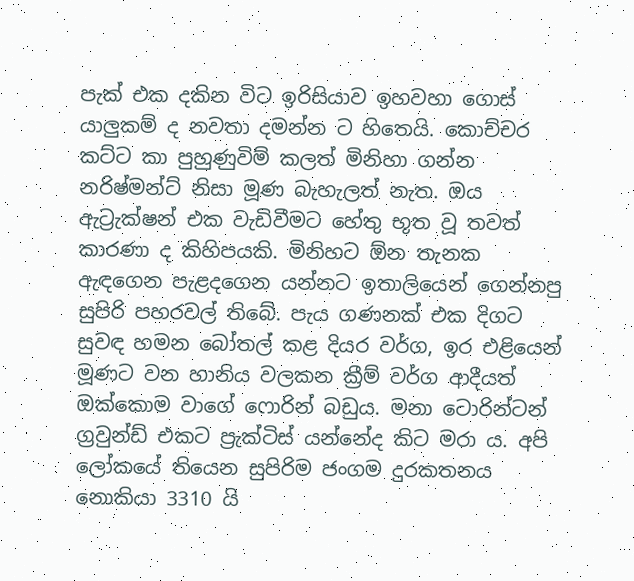පැක් එක දකින විට ඉරිසියාව ඉහවහා ගොස් යාලුකම් ද නවතා දමන්න ට හිතෙයි. කොච්චර කට්ට කා පුහුණුවිම් කලත් මිනිහා ගන්න නරිෂ්මන්ට් නිසා මූණ බැහැලත් නැත. ඔය ඇට්‍රැක්ෂන් එක වැඩිවීමට හේතු භූත වූ තවත් කාරණා ද කිහිපයකි. මිනිහට ඕන තැනක ඇඳගෙන පැළදගෙන යන්නට ඉතාලියෙන් ගෙන්නපු සුපිරි පහරවල් තිබේ. පැය ගණනක් එක දිගට සුවඳ හමන බෝතල් කළ දියර වර්ග, ඉර එළියෙන් මූණට වන හානිය වලකන ක්‍රීම් වර්ග ආදීයත් ඔක්කොම වාගේ ෆොරින් බඩුය. මනා ටොරින්ටන් ග්‍රවුන්ඩ් එකට ප්‍රැක්ටිස් යන්නේද කිට මරා ය. අපි ලෝකයේ තියෙන සුපිරිම ජංගම දුරකතනය නොකියා 3310 යි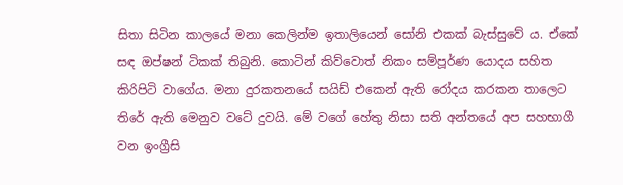සිතා සිටින කාලයේ මනා කෙලින්ම ඉතාලියෙන් සෝනි එකක් බැස්සුවේ ය. ඒකේ සඳ ඔප්ෂන් ටිකක් තිබුනි. කොටින් කිව්වොත් නිකං සම්පූර්ණ යොදය සහිත කිරිපිටි වාගේය. මනා දුරකතනයේ සයිඩ් එකෙන් ඇති රෝදය කරකන තාලෙට තිරේ ඇති මෙනුව වටේ දුවයි. මේ වගේ හේතු නිසා සති අන්තයේ අප සහභාගී වන ඉංග්‍රීසි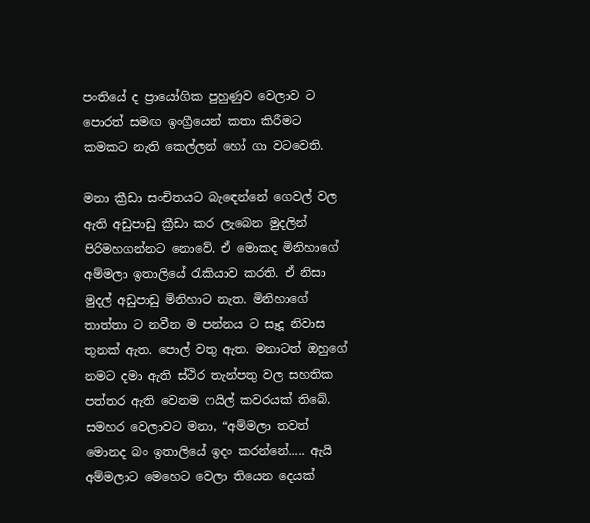පංතියේ ද ප්‍රායෝගික පුහුණුව වෙලාව ට පොරත් සමඟ ඉංග්‍රීයෙන් කතා කිරීමට කමකට නැති කෙල්ලන් හෝ ගා වටවෙති.

මනා ක්‍රීඩා සංචිතයට බැඳෙන්නේ ගෙවල් වල ඇති අඩුපාඩු ක්‍රීඩා කර ලැබෙන මුදලින් පිරිමහගන්නට නොවේ. ඒ මොකද මිනිහාගේ අම්මලා ඉතාලියේ රැකියාව කරති. ඒ නිසා මුදල් අඩුපාඩු මිනිහාට නැත. මිනිහාගේ තාත්තා ට නවීන ම පන්නය ට සෑදූ නිවාස තුනක් ඇත. පොල් වතු ඇත. මනාටත් ඔහුගේ නමට දමා ඇති ස්ථිර තැන්පතු වල සහතික පත්තර ඇති වෙනම ෆයිල් කවරයක් තිබේ. සමහර වෙලාවට මනා, “අම්මලා තවත් මොනද බං ඉතාලියේ ඉදං කරන්නේ..... ඇයි අම්මලාට මෙහෙට වෙලා තියෙන දෙයක්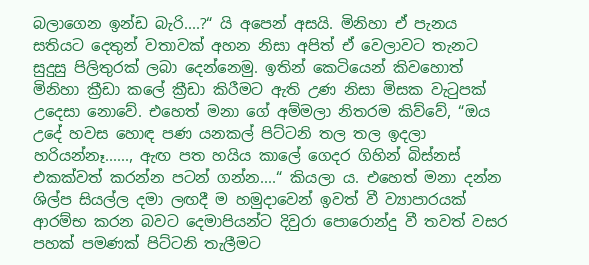බලාගෙන ඉන්ඩ බැරි....?“ යි අපෙන් අසයි. මිනිහා ඒ පැනය සතියට දෙතුන් වතාවක් අහන නිසා අපිත් ඒ වෙලාවට තැනට සුදුසු පිලිතුරක් ලබා දෙන්නෙමු. ඉතින් කෙටියෙන් කිවහොත් මිනිහා ක්‍රීඩා කලේ ක්‍රීඩා කිරීමට ඇති උණ නිසා මිසක වැටුපක් උදෙසා නොවේ. එහෙත් මනා ගේ අම්මලා නිතරම කිව්වේ, “ඔය උදේ හවස හොඳ පණ යනකල් පිට්ටනි තල තල ඉදලා හරියන්නෑ......, ඇඟ පත හයිය කාලේ ගෙදර ගිහින් බිස්නස් එකක්වත් කරන්න පටන් ගන්න....“ කියලා ය. එහෙත් මනා දන්න ශිල්ප සියල්ල දමා ලඟදී ම හමුදාවෙන් ඉවත් වී ව්‍යාපාරයක් ආරම්භ කරන බවට දෙමාපියන්ට දිවුරා පොරොන්දු වී තවත් වසර පහක් පමණක් පිට්ටනි තැලීමට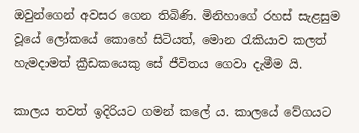ඔවුන්ගෙන් අවසර ගෙන තිබිණි. මිනිහාගේ රහස් සැළසුම වූයේ ලෝකයේ කොහේ සිටියත්, මොන රැකියාව කලත් හැමදාමත් ක්‍රීඩකයෙකු සේ ජීවිතය ගෙවා දැමීම යි.

කාලය තවත් ඉදිරියට ගමන් කලේ ය. කාලයේ වේගයට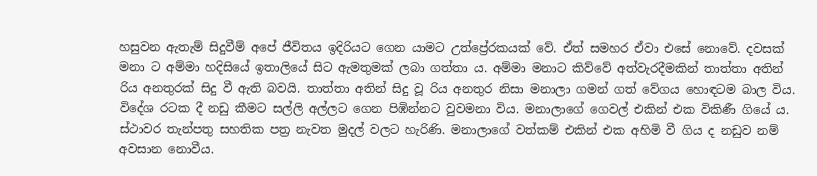හසුවන ඇතැම් සිදුවීම් අපේ ජීවිතය ඉදිරියට ගෙන යාමට උත්ප්‍රේරකයක් වේ. ඒත් සමහර ඒවා එසේ නොවේ. දවසක් මනා ට අම්මා හදිසියේ ඉතාලියේ සිට ඇමතුමක් ලබා ගත්තා ය. අම්මා මනාට කිව්වේ අත්වැරදීමකින් තාත්තා අතින් රිය අනතුරක් සිදු වී ඇති බවයි. තාත්තා අතින් සිදු වූ රිය අනතුර නිසා මනාලා ගමන් ගත් වේගය හොඳටම බාල විය. විදේශ රටක දී නඩු කීමට සල්ලි අල්ලට ගෙන පිඹින්නට වුවමනා විය. මනාලාගේ ගෙවල් එකින් එක විකිණී ගියේ ය. ස්ථාවර තැන්පතු සහතික පත්‍ර නැවත මුදල් වලට හැරිණි. මනාලාගේ වත්කම් එකින් එක අහිමි වී ගිය ද නඩුව නම් අවසාන නොවීය.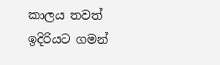කාලය තවත් ඉදිරියට ගමන්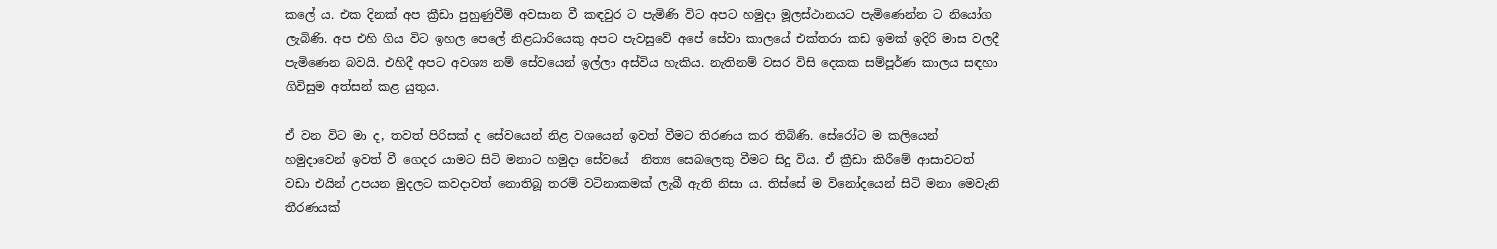කලේ ය. එක දිනක් අප ක්‍රීඩා පුහුණුවීම් අවසාන වී කඳවුර ට පැමිණි විට අපට හමුදා මූලස්ථානයට පැමිණෙන්න ට නියෝග ලැබිණි. අප එහි ගිය විට ඉහල පෙලේ නිළධාරියෙකු අපට පැවසුවේ අපේ සේවා කාලයේ එක්තරා කඩ ඉමක් ඉදිරි මාස වලදී පැමිණෙන බවයි. එහිදී අපට අවශ්‍ය නම් සේවයෙන් ඉල්ලා අස්විය හැකිය. නැතිනම් වසර විසි දෙකක සම්පූර්ණ කාලය සඳහා ගිවිසුම අත්සන් කළ යුතුය.

ඒ වන විට මා ද, තවත් පිරිසක් ද සේවයෙන් නිළ වශයෙන් ඉවත් වීමට තිරණය කර තිබිණි. සේරෝට ම කලියෙන් හමුදාවෙන් ඉවත් වී ගෙදර යාමට සිටි මනාට හමුදා සේවයේ  නිත්‍ය සෙබලෙකු වීමට සිදු විය. ඒ ක්‍රීඩා කිරීමේ ආසාවටත් වඩා එයින් උපයන මුදලට කවදාවත් නොතිබූ තරම් වටිනාකමක් ලැබී ඇති නිසා ය. තිස්සේ ම විනෝදයෙන් සිටි මනා මෙවැනි තීරණයක්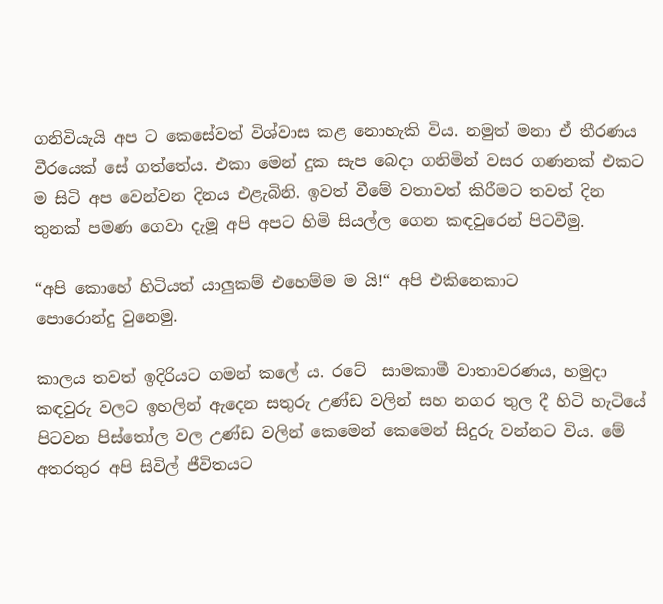ගනිවියැයි අප ට කෙසේවත් විශ්වාස කළ නොහැකි විය. නමුත් මනා ඒ තීරණය වීරයෙක් සේ ගත්තේය. එකා මෙන් දුක සැප බෙදා ගනිමින් වසර ගණනක් එකට ම සිටි අප වෙන්වන දිනය එළැබිනි. ඉවත් වීමේ වතාවත් කිරීමට තවත් දින තුනක් පමණ ගෙවා දැමූ අපි අපට හිමි සියල්ල ගෙන කඳවුරෙන් පිටවීමු.

“අපි කොහේ හිටියත් යාලුකම් එහෙම්ම ම යි!“ අපි එකිනෙකාට පොරොන්දු ‍වුනෙමු.

කාලය තවත් ඉදිරියට ගමන් කලේ ය. රටේ  සාමකාමී වාතාවරණය, හමුදා කඳවුරු වලට ඉහලින් ඇදෙන සතුරු උණ්ඩ වලින් සහ නගර තුල දී හිටි හැටියේ පිටවන පිස්තෝල වල උණ්ඩ වලින් කෙමෙන් කෙමෙන් සිදුරු වන්නට විය. මේ අතරතුර අපි සිවිල් ජීවිතයට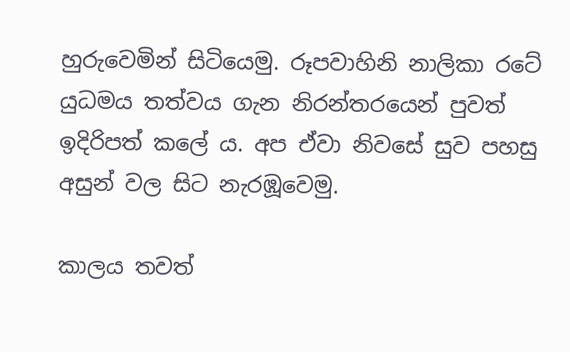හුරුවෙමින් සිටියෙමු. රූපවාහිනි නාලිකා රටේ යුධමය තත්වය ගැන නිරන්තරයෙන් පුවත් ඉදිරිපත් කලේ ය. අප ඒවා නිවසේ සුව පහසු අසුන් වල සිට නැරඹූවෙමු.

කාලය තවත්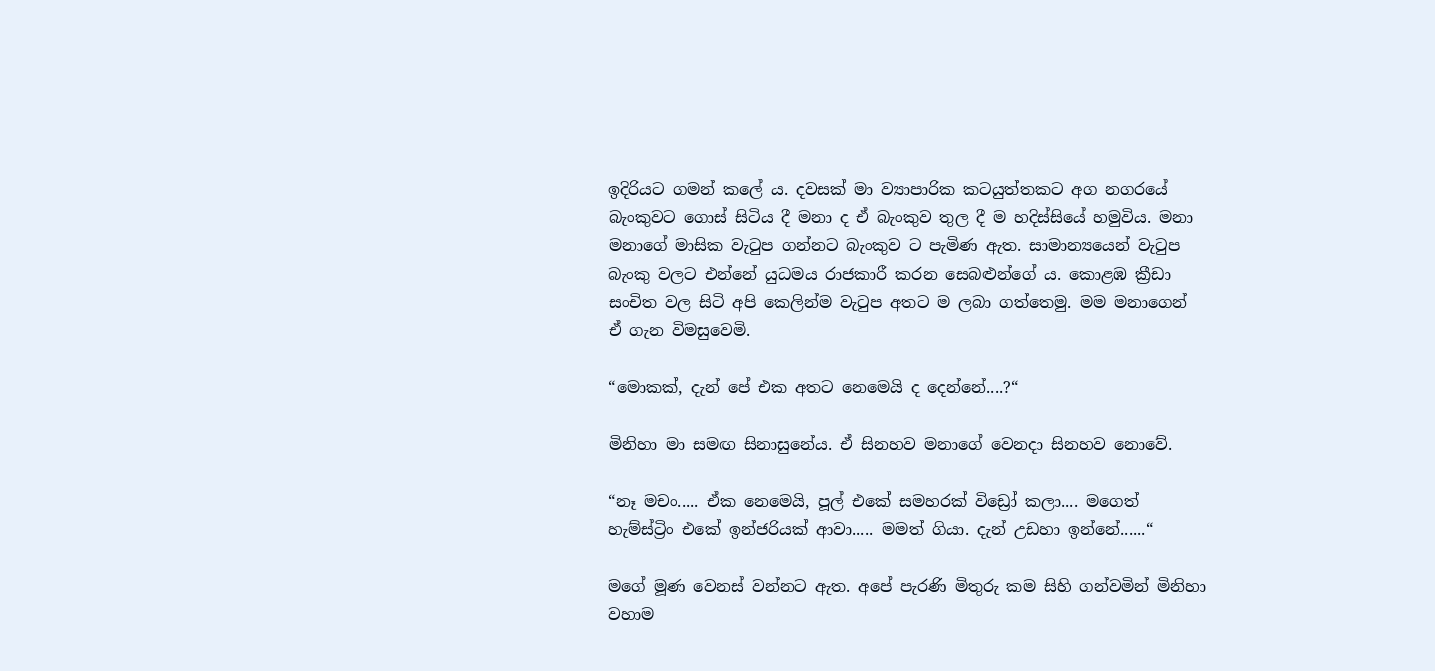ඉදිරියට ගමන් කලේ ය. දවසක් මා ව්‍යාපාරික කටයුත්තකට අග නගරයේ බැංකුවට ගොස් සිටිය දී මනා ද ඒ බැංකුව තුල දී ම හදිස්සියේ හමුවිය. මනා මනාගේ මාසික වැටුප ගන්නට බැංකුව ට පැමිණ ඇත. සාමාන්‍යයෙන් වැටුප බැංකු වලට එන්නේ යුධමය රාජකාරී කරන සෙබළුන්ගේ ය. කොළඹ ක්‍රීඩා සංචිත වල සිටි අපි කෙලින්ම වැටුප අතට ම ලබා ගත්තෙමු. මම මනාගෙන් ඒ ගැන විමසුවෙමි.

“මොකක්, දැන් පේ එක අතට නෙමෙයි ද දෙන්නේ....?“

මිනිහා මා සමඟ සිනාසුනේය. ඒ සිනහව මනාගේ වෙනදා සිනහව නොවේ.

“නෑ මචං..... ඒක නෙමෙයි, පූල් එකේ සමහරක් විඩ්‍රෝ කලා.... මගෙත් හැම්ස්ට්‍රිං එකේ ඉන්ජරියක් ආවා..... මමත් ගියා. දැන් උඩහා ඉන්නේ......“

මගේ මූණ වෙනස් වන්නට ඇත. අපේ පැරණි මිතුරු කම සිහි ගන්වමින් මිනිහා වහාම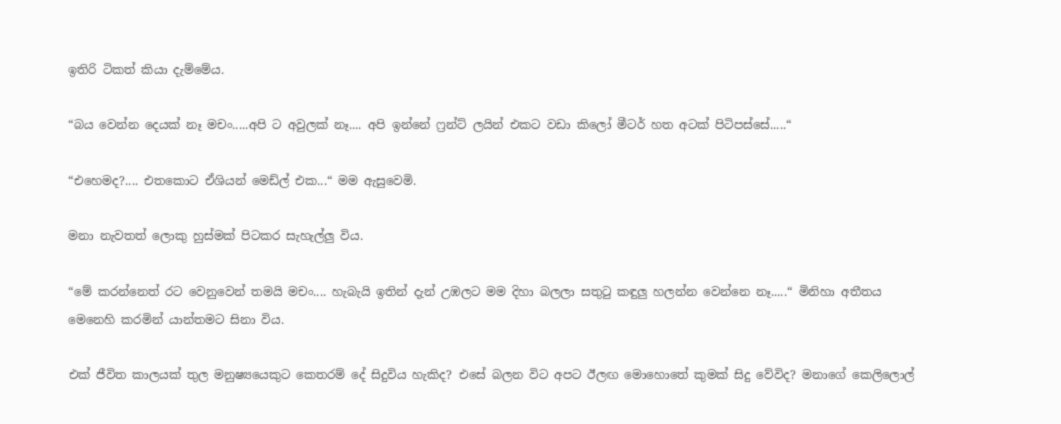ඉතිරි ටිකත් කියා දැම්මේය.

“බය වෙන්න දෙයක් නෑ මචං.....අපි ට අවුලක් නෑ.... අපි ඉන්නේ ෆ්‍රන්ට් ලයින් එකට වඩා කිලෝ මීටර් හත අටක් පිටිපස්සේ.....“

“එහෙමද?.... එතකොට ඒශියන් මෙඩ්ල් එක...“ මම ඇසුවෙමි.

මනා නැවතත් ලොකු හුස්මක් පිටකර සැහැල්ලු විය.

“මේ කරන්නෙත් රට වෙනුවෙන් තමයි මචං.... හැබැයි ඉතින් දැන් උඹලට මම දිහා බලලා සතුටු කඳුලු හලන්න වෙන්නෙ නෑ.....“ මිනිහා අතීතය මෙනෙහි කරමින් යාන්තමට සිනා විය.

එක් ජීවිත කාලයක් තුල මනුෂ්‍යයෙකුට කෙතරම් දේ සිදුවිය හැකිද? එසේ බලන විට අපට ඊලඟ මොහොතේ කුමක් සිදු වේවිද? මනාගේ කෙලිලොල්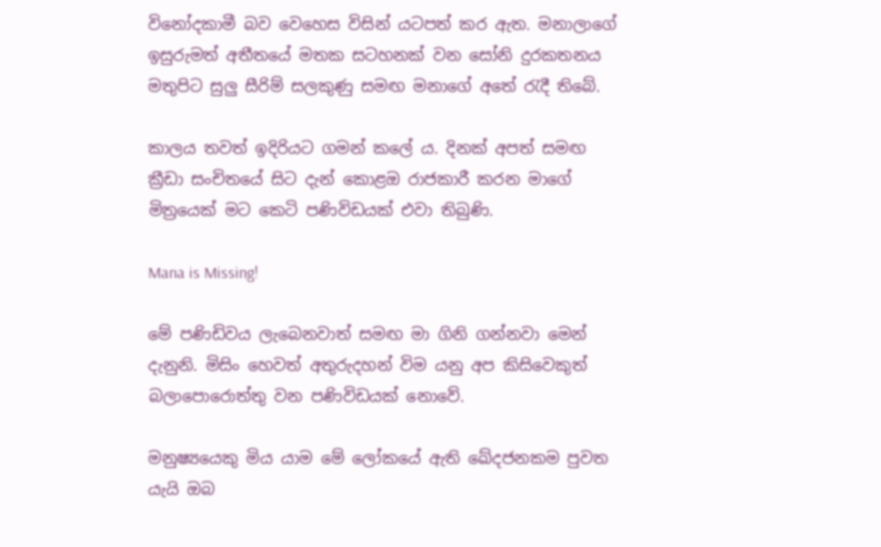විනෝදකාමී බව වෙහෙස විසින් යටපත් කර ඇත. මනාලාගේ ඉසුරුමත් අතීතයේ මතක සටහනක් වන සෝනි දුරකතනය මතුපිට සුලු සීරිම් සලකුණු සමඟ මනාගේ අතේ රැදී තිබේ.

කාලය තවත් ඉදිරියට ගමන් කලේ ය. දිනක් අපත් සමඟ ක්‍රීඩා සංචිතයේ සිට දැන් කොළඔ රාජකාරී කරන මාගේ මිත්‍රයෙක් මට කෙටි පණිවිඩයක් එවා තිබුණි.

Mana is Missing!

මේ පණිඩිවය ලැබෙනවාත් සමඟ මා ගිනි ගන්නවා මෙන් දැනුනි. මිසිං හෙවත් අතුරුදහන් විම යනු අප කිසිවෙකුත් බලාපොරොත්තු වන පණිවිඩයක් නොවේ.

මනුෂ්‍යයෙකු මිය යාම මේ ලෝකයේ ඇති ඛේදජනකම පුවත යැයි ඔබ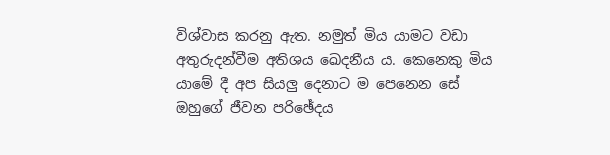විශ්වාස කරනු ඇත. නමුත් මිය යාමට වඩා අතුරුදන්වීම අතිශය ඛෙදනීය ය. කෙනෙකු මිය යාමේ දී අප සියලු දෙනාට ම පෙනෙන සේ ඔහුගේ ජීවන පරිඡේදය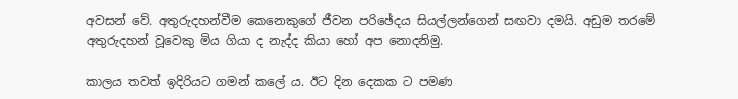අවසන් වේ. අතුරුදහන්වීම කෙනෙකුගේ ජීවන පරිඡේදය සියල්ලන්ගෙන් සඟවා දමයි. අඩුම තරමේ අතුරුදහන් වූවෙකු මිය ගියා ද නැද්ද කියා හෝ අප නොදනිමු.

කාලය තවත් ඉදිරියට ගමන් කලේ ය. ඊට දින දෙකක ට පමණ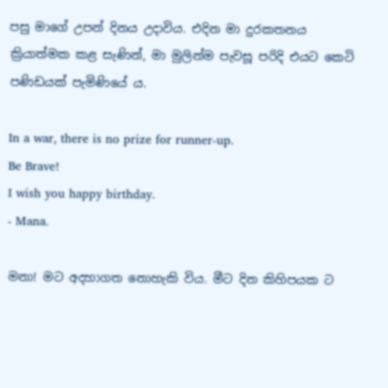පසු මාගේ උපන් දිනය උදාවිය. එදින මා දුරකතනය ක්‍රියාත්මක කළ සැණින්, මා මුලින්ම පැවසූ පරිදි එයට කෙටි පණිඩයක් පැමිණියේ ය.

In a war, there is no prize for runner-up.
Be Brave!
I wish you happy birthday.
- Mana.

මනා! මට අදහාගත නොහැකි විය. මීට දින කිහිපයක ට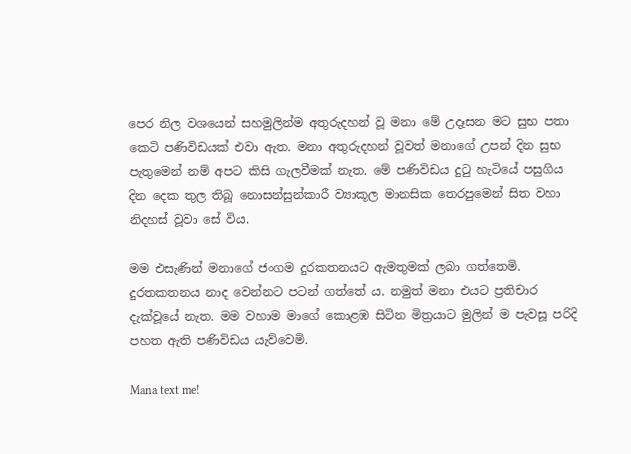පෙර නිල වශයෙන් සහමුලින්ම අතුරුදහන් වූ මනා මේ උදෑසන මට සුභ පතා කෙටි පණිවිඩයක් එවා ඇත. මනා අතුරුදහන් වූවත් මනාගේ උපන් දින සුභ පැතුමෙන් නම් අපට කිසි ගැලවීමක් නැත. මේ පණිවිඩය දුටු හැටියේ පසුගිය දින දෙක තුල තිබූ නොසන්සුන්කාරී ව්‍යාකූල මානසික තෙරපුමෙන් සිත වහා නිදහස් වූවා සේ විය.

මම එසැණින් මනාගේ ජංගම දුරකතනයට ඇමතුමක් ලබා ගත්තෙමි. දුරතකතනය නාද වෙන්නට පටන් ගත්තේ ය. නමුත් මනා එයට ප්‍රතිචාර දැක්වූයේ නැත. මම වහාම මාගේ කොළඹ සිටින මිත්‍රයාට මුලින් ම පැවසූ පරිදි පහත ඇති පණිවිඩය යැව්වෙමි.

Mana text me!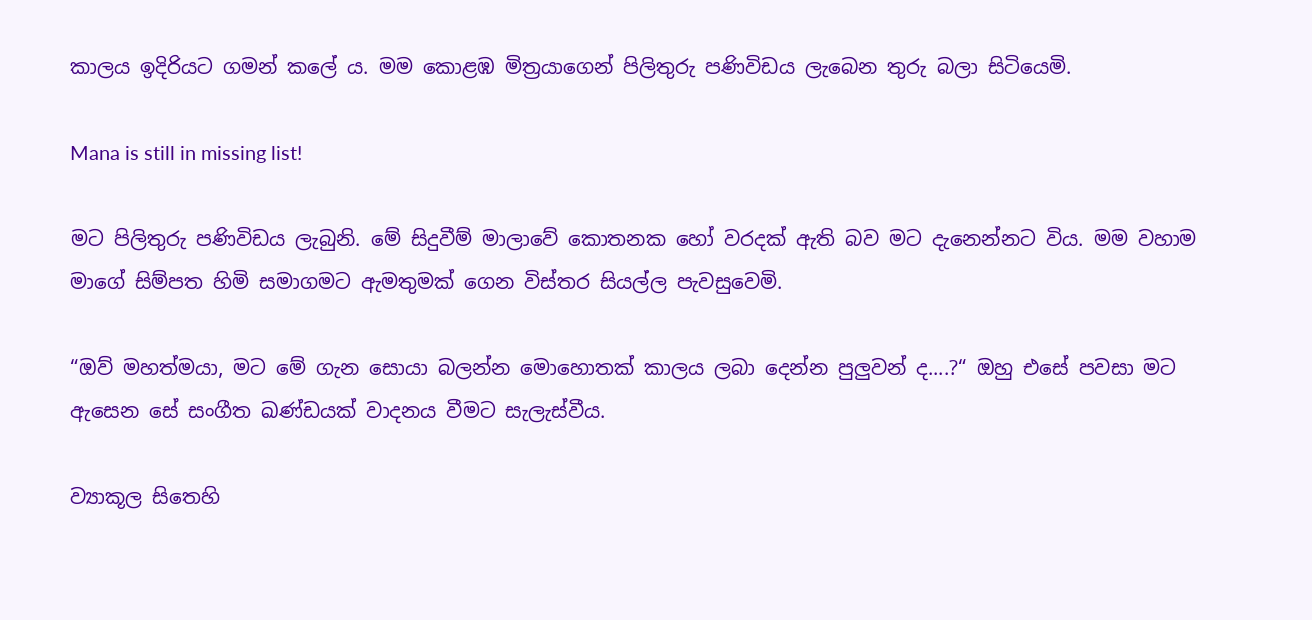කාලය ඉදිරියට ගමන් කලේ ය. මම කොළඹ මිත්‍රයාගෙන් පිලිතුරු පණිවිඩය ලැබෙන තුරු බලා සිටියෙමි.

Mana is still in missing list!

මට පිලිතුරු පණිවිඩය ලැබුනි. මේ සිදුවීම් මාලාවේ කොතනක හෝ වරදක් ඇති බව මට දැනෙන්නට විය. මම වහාම මාගේ සිම්පත හිමි සමාගමට ඇමතුමක් ගෙන විස්තර සියල්ල පැවසුවෙමි.

“ඔව් මහත්මයා, මට මේ ගැන සොයා බලන්න මොහොතක් කාලය ලබා දෙන්න පුලුවන් ද....?“ ඔහු එසේ පවසා මට ඇසෙන සේ සංගීත ඛණ්ඩයක් වාදනය වීමට සැලැස්වීය.

ව්‍යාකූල සිතෙහි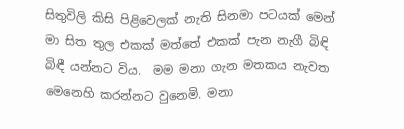සිතුවිලි කිසි පිළිවෙලක් නැති සිනමා පටයක් මෙන් මා සිත තුල එකක් මත්තේ එකක් පැන නැගී බිඳි බිඳී යන්නට විය.  මම මනා ගැන මතකය නැවත මෙනෙහි කරන්නට වුනෙමි. මනා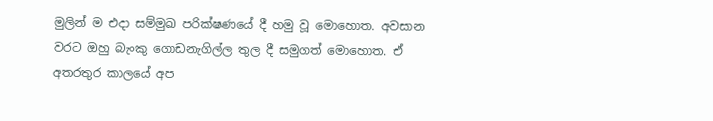මුලින් ම එදා සම්මුඛ පරික්ෂණයේ දී හමු වූ මොහොත. අවසාන වරට ඔහු බැංකු ගොඩනැගිල්ල තුල දී සමුගත් මොහොත. ඒ අතරතුර කාලයේ අප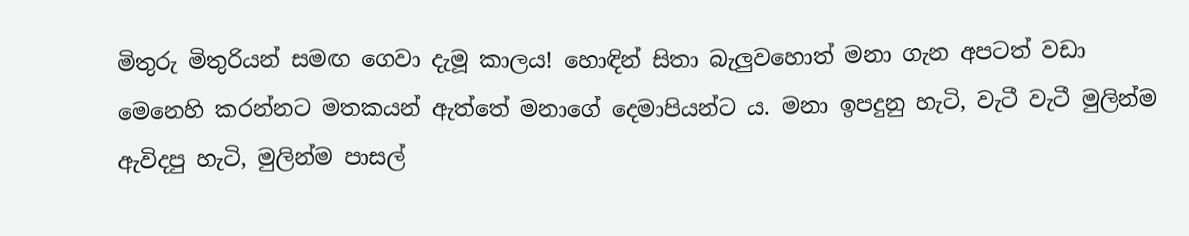මිතුරු මිතුරියන් සමඟ ගෙවා දැමූ කාලය! හොඳින් සිතා බැලුවහොත් මනා ගැන අපටත් වඩා මෙනෙහි කරන්නට මතකයන් ඇත්තේ මනාගේ දෙමාපියන්ට ය. මනා ඉපදුනු හැටි, වැටී වැටී මුලින්ම ඇවිදපු හැටි, මුලින්ම පාසල්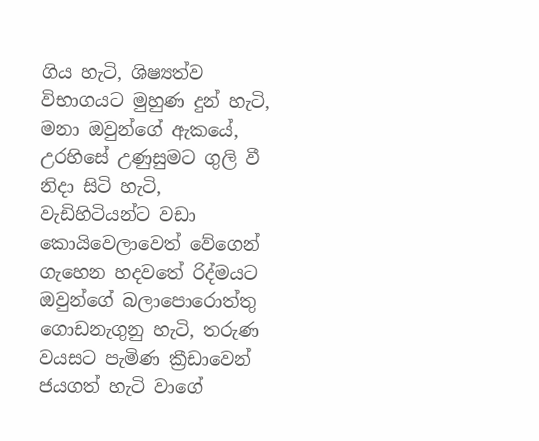ගිය හැටි, ශිෂ්‍යත්ව විභාගයට මුහුණ දුන් හැටි, මනා ඔවුන්ගේ ඇකයේ, උරහිසේ උණුසුමට ගුලි වී නිදා සිටි හැටි, වැඩිහිටියන්ට වඩා කොයිවෙලාවෙත් වේගෙන් ගැහෙන හදවතේ රිද්මයට ඔවුන්ගේ බලාපොරොත්තු ගොඩනැගුනු හැටි, තරුණ වයසට පැමිණ ක්‍රීඩාවෙන් ජයගත් හැටි වාගේ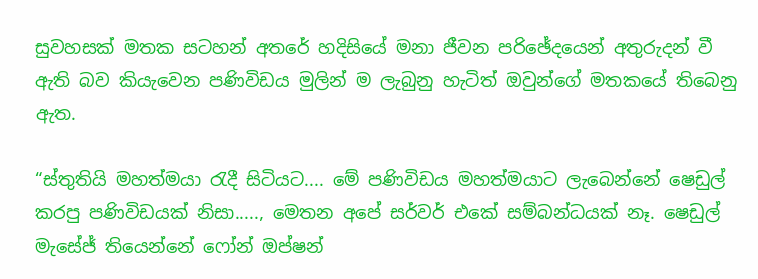සුවහසක් මතක සටහන් අතරේ හදිසියේ මනා ජීවන පරිඡේදයෙන් අතුරුදන් වී ඇති බව කියැවෙන පණිවිඩය මුලින් ම ලැබුනු හැටිත් ඔවුන්ගේ මතකයේ තිබෙනු ඇත.

“ස්තුතියි මහත්මයා රැදී සිටියට.... මේ පණිවිඩය මහත්මයාට ලැබෙන්නේ ෂෙඩුල් කරපු පණිවිඩයක් නිසා....., මෙතන අපේ සර්වර් එකේ සම්බන්ධයක් නෑ. ෂෙඩුල් මැසේජ් තියෙන්නේ ෆෝන් ඔප්ෂන්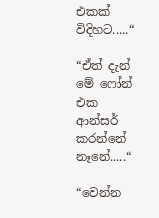එකක් විදිහට.....“

“ඒත් දැන් මේ ෆෝන් එක ආන්සර් කරන්නේ නෑනේ.....“

“වෙන්න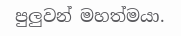පුලුවන් මහත්මයා.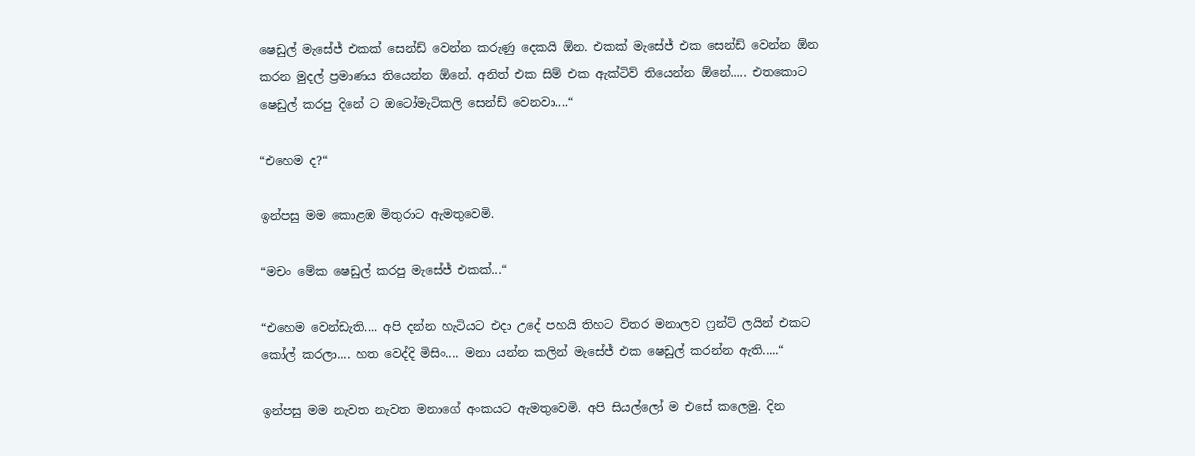ෂෙඩුල් මැසේජ් එකක් සෙන්ඩ් වෙන්න කරුණු දෙකයි ඕන. එකක් මැසේජ් එක සෙන්ඩ් වෙන්න ඕන කරන මුදල් ප්‍රමාණය තියෙන්න ඕනේ. අනිත් එක සිම් එක ඇක්ටිව් තියෙන්න ඕනේ..... එතකොට ෂෙඩුල් කරපු දිනේ ට ඔටෝමැටිකලි සෙන්ඩ් වෙනවා....“

“එහෙම ද?“

ඉන්පසු මම කොළඹ මිතුරාට ඇමතුවෙමි.

“මචං මේක ෂෙඩුල් කරපු මැසේජ් එකක්...“

“එහෙම වෙන්ඩැති.... අපි දන්න හැටියට එදා උදේ පහයි තිහට විතර මනාලව ෆ්‍රන්ට් ලයින් එකට කෝල් කරලා.... හත වෙද්දි මිසිං.... මනා යන්න කලින් මැසේජ් එක ෂෙඩුල් කරන්න ඇති.....“

ඉන්පසු මම නැවත නැවත මනාගේ අංකයට ඇමතුවෙමි. අපි සියල්ලෝ ම එසේ කලෙමු. දින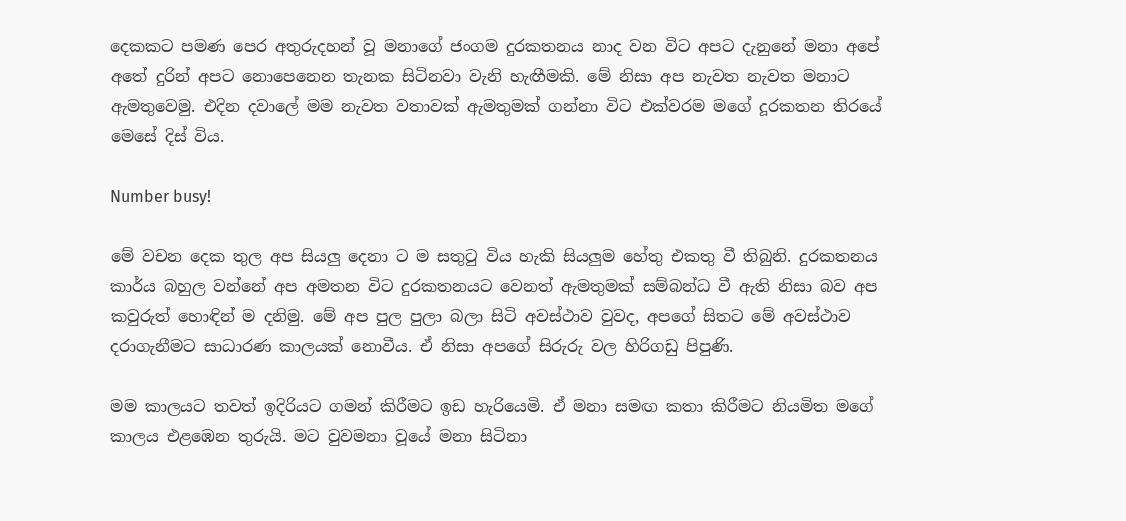දෙකකට පමණ පෙර අතුරුදහන් වූ මනාගේ ජංගම දුරකතනය නාද වන විට අපට දැනුනේ මනා අපේ අතේ දුරින් අපට නොපෙනෙන තැනක සිටිනවා වැනි හැඟීමකි. මේ නිසා අප නැවත නැවත මනාට ඇමතුවෙමු. එදින දවාලේ මම නැවත වතාවක් ඇමතුමක් ගන්නා විට එක්වරම මගේ දූරකතන තිරයේ මෙසේ දිස් විය.

Number busy!

මේ වචන දෙක තුල අප සියලු දෙනා ට ම සතුටු විය හැකි සියලුම හේතු එකතු වී තිබුනි. දුරකතනය කාර්ය බහුල වන්නේ අප අමතන විට දුරකතනයට වෙනත් ඇමතුමක් සම්බන්ධ වී ඇති නිසා බව අප කවුරුත් හොඳින් ම දනිමු. මේ අප පුල පුලා බලා සිටි අවස්ථාව වුවද, අපගේ සිතට මේ අවස්ථාව දරාගැනීමට සාධාරණ කාලයක් නොවීය. ඒ නිසා අපගේ සිරුරු වල හිරිගඩු පිපුණි.

මම කාලයට තවත් ඉදිරියට ගමන් කිරීමට ඉඩ හැරියෙමි. ඒ මනා සමඟ කතා කිරීමට නියමිත මගේ කාලය එළඹෙන තුරුයි. මට වුවමනා වූයේ මනා සිටිනා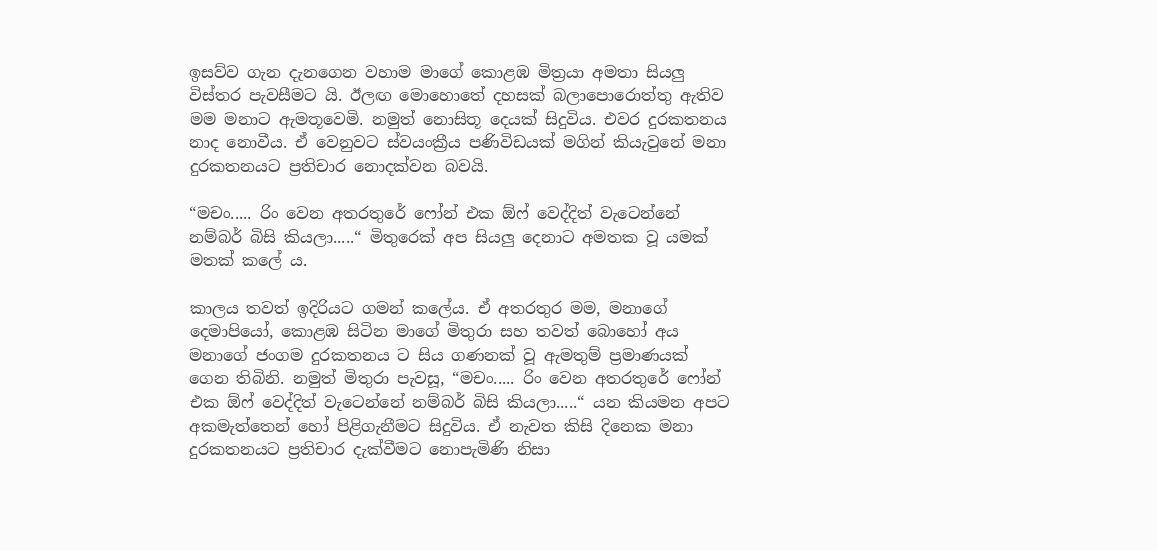ඉසව්ව ගැන දැනගෙන වහාම මාගේ කොළඹ මිත්‍රයා අමතා සියලු විස්තර පැවසීමට යි. ඊලඟ මොහොතේ දහසක් බලාපොරොත්තු ඇතිව මම මනාට ඇමතූවෙමි. නමුත් නොසිතූ දෙයක් සිදුවිය. එවර දුරකතනය නාද නොවීය. ඒ වෙනුවට ස්වයංක්‍රීය පණිවිඩයක් මගින් කියැවුනේ මනා දුරකතනයට ප්‍රතිචාර නොදක්වන බවයි.

“මචං..... රිං වෙන අතරතුරේ ෆෝන් එක ඕෆ් වෙද්දිත් වැටෙන්නේ නම්බර් බිසි කියලා.....“ මිතුරෙක් අප සියලු දෙනාට අමතක වූ යමක් මතක් කලේ ය.

කාලය තවත් ඉදිරියට ගමන් කලේය. ඒ අතරතුර මම, මනාගේ දෙමාපියෝ, කොළඹ සිටින මාගේ මිතුරා සහ තවත් බොහෝ අය මනාගේ ජංගම දුරකතනය ට සිය ගණනක් වූ ඇමතුම් ප්‍රමාණයක් ගෙන තිබිනි. නමුත් මිතුරා පැවසූ, “මචං..... රිං වෙන අතරතුරේ ෆෝන් එක ඕෆ් වෙද්දිත් වැටෙන්නේ නම්බර් බිසි කියලා.....“ යන කියමන අපට අකමැත්තෙන් හෝ පිළිගැනීමට සිදුවිය. ඒ නැවත කිසි දිනෙක මනා දුරකතනයට ප්‍රතිචාර දැක්වීමට නොපැමිණි නිසා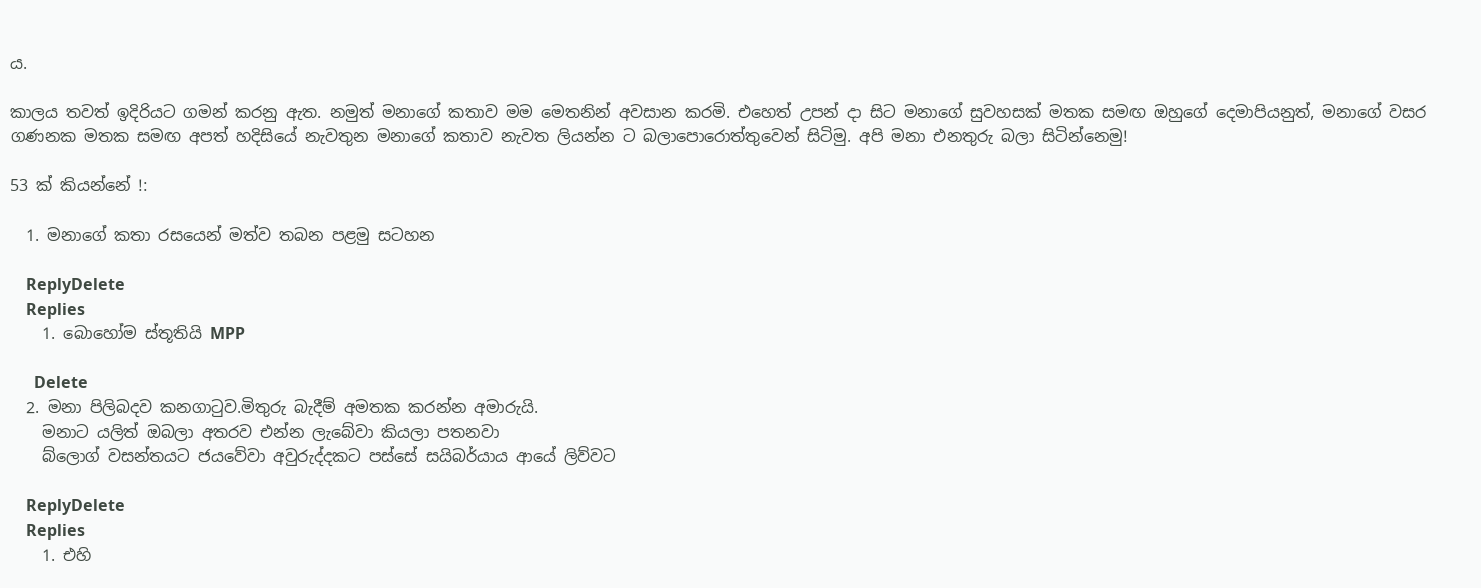ය.

කාලය තවත් ඉදිරියට ගමන් කරනු ඇත. නමුත් මනාගේ කතාව මම මෙතනින් අවසාන කරමි. එහෙත් උපන් දා සිට මනාගේ සුවහසක් මතක සමඟ ඔහුගේ දෙමාපියනුත්, මනාගේ වසර ගණනක මතක සමඟ අපත් හදිසියේ නැවතුන මනාගේ කතාව නැවත ලියන්න ට බලාපොරොත්තුවෙන් සිටිමු. අපි මනා එනතුරු බලා සිටින්නෙමු!

53 ක් කියන්නේ !:

  1. මනාගේ කතා රසයෙන් මත්ව තබන පළමු සටහන

    ReplyDelete
    Replies
    1. බොහෝම ස්තූතියි MPP

      Delete
  2. මනා පිලිබදව කනගාටුව.මිතුරු බැදීම් අමතක කරන්න අමාරුයි.
    මනාට යලිත් ඔබලා අතරව එන්න ලැබේවා කියලා පතනවා
    බ්ලොග් වසන්තයට ජයවේවා අවුරුද්දකට පස්සේ සයිබර්යාය ආයේ ලිව්වට

    ReplyDelete
    Replies
    1. එහි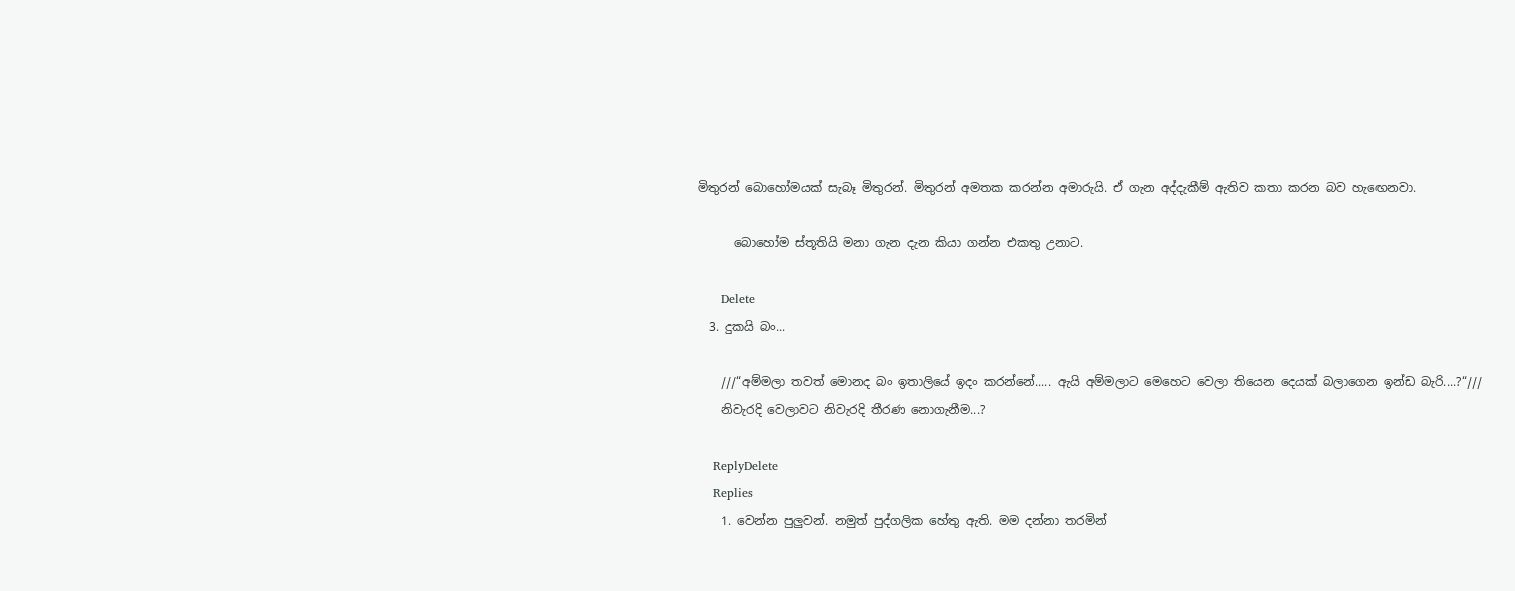මිතුරන් බොහෝමයක් සැබෑ මිතුරන්. මිතුරන් අමතක කරන්න අමාරුයි. ඒ ගැන අද්දැකීම් ඇතිව කතා කරන බව හැඟෙනවා.

      බොහෝම ස්තූතියි මනා ගැන දැන කියා ගන්න එකතු උනාට.

      Delete
  3. දුකයි බං...

    ///“අම්මලා තවත් මොනද බං ඉතාලියේ ඉදං කරන්නේ..... ඇයි අම්මලාට මෙහෙට වෙලා තියෙන දෙයක් බලාගෙන ඉන්ඩ බැරි....?“///
    නිවැරදි වෙලාවට නිවැරදි තීරණ නොගැනීම...?

    ReplyDelete
    Replies
    1. වෙන්න පුලුවන්. නමුත් පුද්ගලික හේතු ඇති. මම දන්නා තරමින්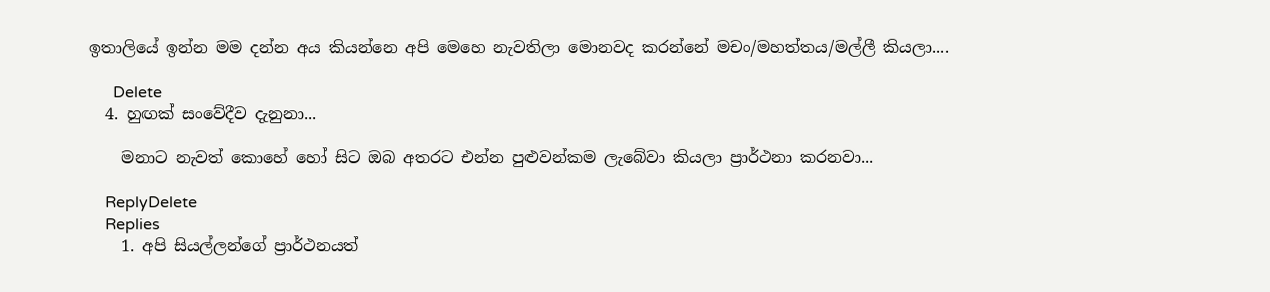ඉතාලියේ ඉන්න මම දන්න අය කියන්නෙ අපි මෙහෙ නැවතිලා මොනවද කරන්නේ මචං/මහත්තය/මල්ලී කියලා....

      Delete
  4. හුඟක් සංවේදීව දැනුනා...

    මනාට නැවත් කොහේ හෝ සිට ඔබ අතරට එන්න පුළුවන්කම ලැබේවා කියලා ප්‍රාර්ථනා කරනවා...

    ReplyDelete
    Replies
    1. අපි සියල්ලන්ගේ ප්‍රාර්ථනයත්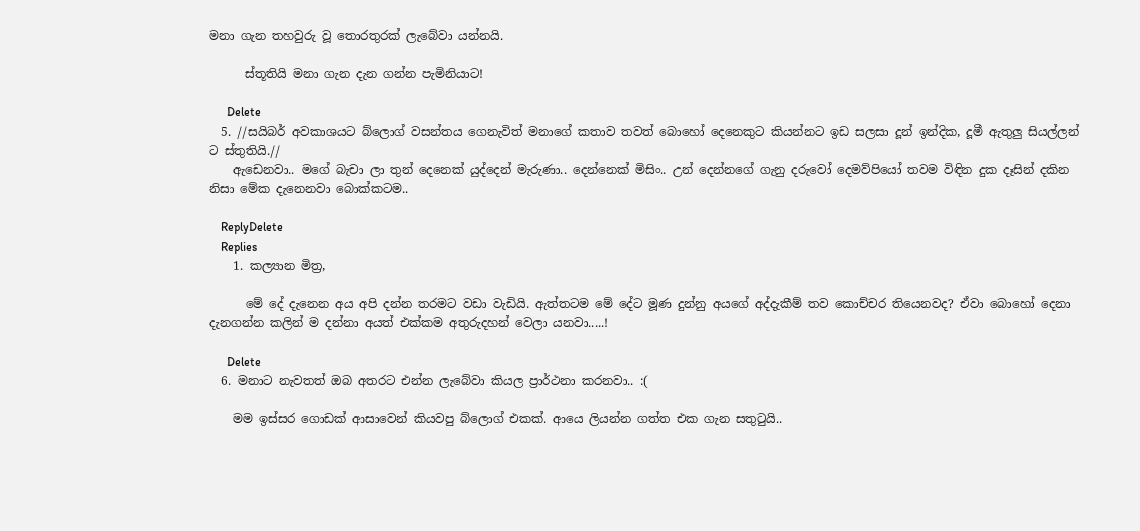මනා ගැන තහවුරු වූ තොරතුරක් ලැබේවා යන්නයි.

      ස්තූතියි මනා ගැන දැන ගන්න පැමිනියාට!

      Delete
  5. //සයිබර් අවකාශයට බ්ලොග් වසන්තය ගෙනැවිත් මනාගේ කතාව තවත් බොහෝ දෙනෙකුට කියන්නට ඉඩ සලසා දූන් ඉන්දික, දූමී ඇතුලු සියල්ලන් ට ස්තුතියි.//
    ඇඩෙනවා.. මගේ බැචා ලා තුන් දෙනෙක් යුද්දෙන් මැරුණා.. දෙන්නෙක් මිසිං.. උන් දෙන්නගේ ගැනු දරුවෝ දෙමව්පියෝ තවම විඳින දුක දෑසින් දකින නිසා මේක දැනෙනවා බොක්කටම..

    ReplyDelete
    Replies
    1. කල්‍යාන මිත්‍ර,

      මේ දේ දැනෙන අය අපි දන්න තරමට වඩා වැඩියි. ඇත්තටම මේ දේට මූණ දුන්නු අයගේ අද්දැකීම් තව කොච්චර තියෙනවද? ඒවා බොහෝ දෙනා දැනගන්න කලින් ම දන්නා අයත් එක්කම අතුරුදහන් වෙලා යනවා.....!

      Delete
  6. මනාට නැවතත් ඔබ අතරට එන්න ලැබේවා කියල ප්‍රාර්ථනා කරනවා.. :(

    මම ඉස්සර ගොඩක් ආසාවෙන් කියවපු බ්ලොග් එකක්. ආයෙ ලියන්න ගත්ත එක ගැන සතුටුයි..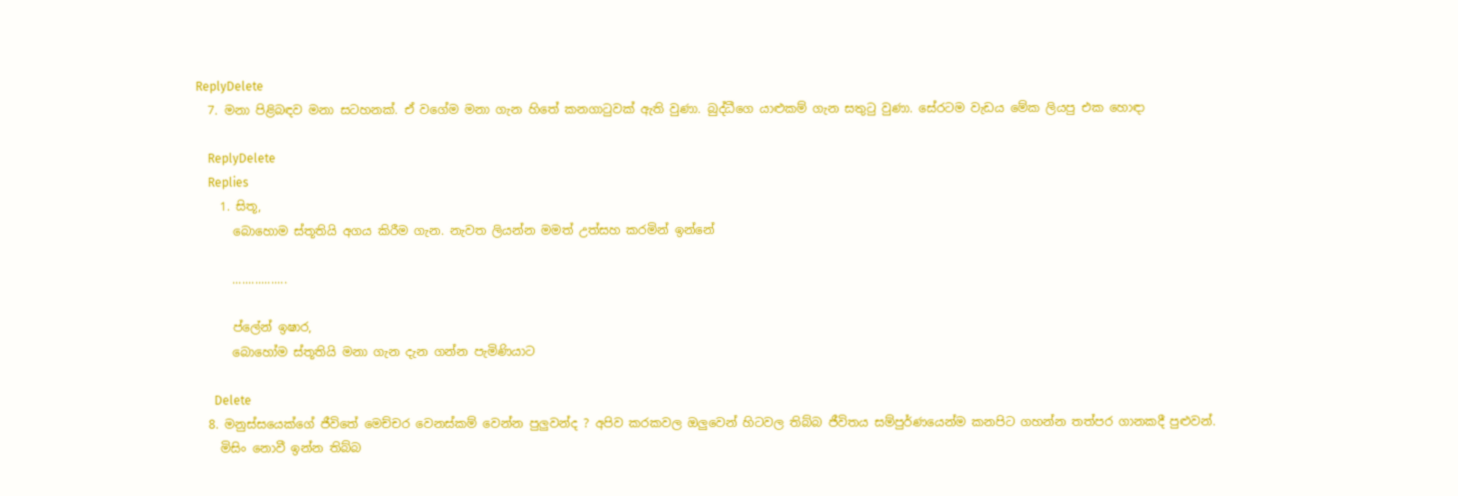ReplyDelete
  7. මනා පිළිබඳව මනා සටහනක්. ඒ වගේම මනා ගැන හිතේ කනගාටුවක් ඇති වුණා. බුද්ධීගෙ යාළුකම් ගැන සතුටු වුණා. සේරටම වැඩය මේක ලියපු එක හොඳා

    ReplyDelete
    Replies
    1. සිතූ,
      බොහොම ස්තූතියි අගය කිරීම ගැන. නැවත ලියන්න මමත් උත්සහ කරමින් ඉන්නේ

      .................

      ප්ලේන් ඉෂාර,
      බොහෝම ස්තූතියි මනා ගැන දැන ගන්න පැමිණියාට

      Delete
  8. මනුස්සයෙක්ගේ ජීවිතේ මෙච්චර වෙනස්කම් වෙන්න පුලුවන්ද ? අපිව කරකවල ඔලුවෙන් හිටවල තිබ්බ ජීවිතය සම්පුර්ණයෙන්ම කනපිට ගහන්න තත්පර ගානකදී පුළුවන්.
    මිසිං නොවී ඉන්න තිබ්බ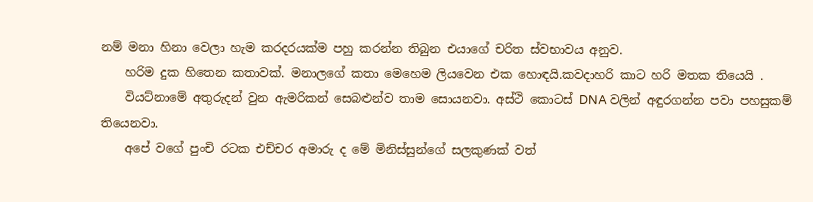නම් මනා හිනා වෙලා හැම කරදරයක්ම පහු කරන්න තිබුන එයාගේ චරිත ස්වභාවය අනුව.
    හරිම දුක හිතෙන කතාවක්. මනාලගේ කතා මෙහෙම ලියවෙන එක හොඳයි.කවදාහරි කාට හරි මතක තියෙයි .
    වියට්නාමේ අතුරුදන් වුන ඇමරිකන් සෙබළුන්ව තාම සොයනවා. අස්ථි කොටස් DNA වලින් අඳුරගන්න පවා පහසුකම් තියෙනවා.
    අපේ වගේ පුංචි රටක එච්චර අමාරු ද මේ මිනිස්සුන්ගේ සලකුණක් වත්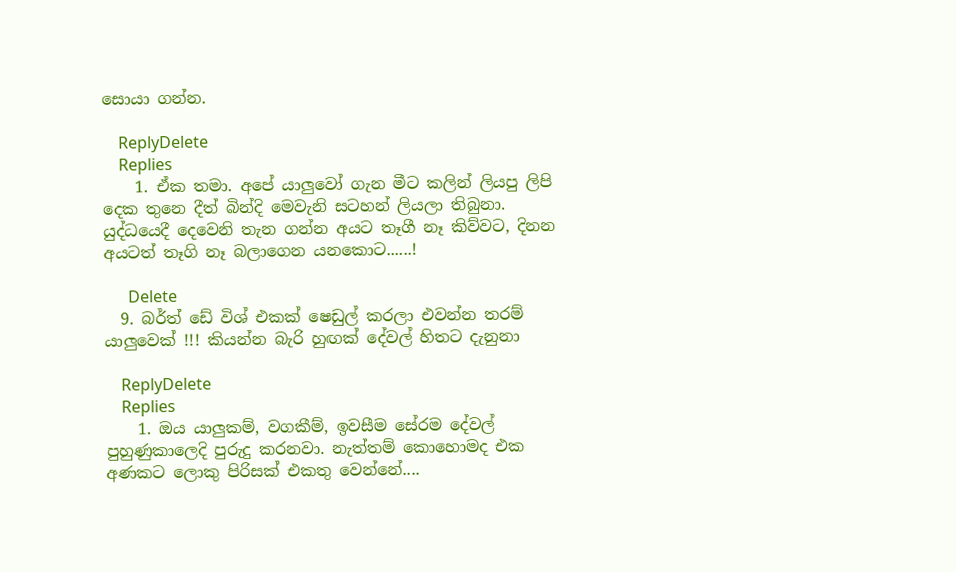සොයා ගන්න.

    ReplyDelete
    Replies
    1. ඒක තමා. අපේ යාලුවෝ ගැන මීට කලින් ලියපු ලිපි දෙක තුනෙ දීත් බින්දි මෙවැනි සටහන් ලියලා තිබුනා. යුද්ධයෙදී දෙවෙනි තැන ගන්න අයට තෑගී නෑ කිව්වට, දිනන අයටත් තෑගි නෑ බලාගෙන යනකොට......!

      Delete
  9. බර්ත් ඩේ විශ් එකක් ෂෙඩුල් කරලා එවන්න තරම් යාලුවෙක් !!! කියන්න බැරි හුඟක් දේවල් හිතට දැනුනා

    ReplyDelete
    Replies
    1. ඔය යාලුකම්, වගකීම්, ඉවසීම සේරම දේවල් පුහුණුකාලෙදි පුරුදු කරනවා. නැත්තම් කොහොමද එක අණකට ලොකු පිරිසක් එකතු වෙන්නේ....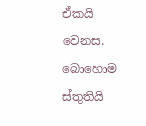ඒකයි වෙනස. බොහොම ස්තුතියි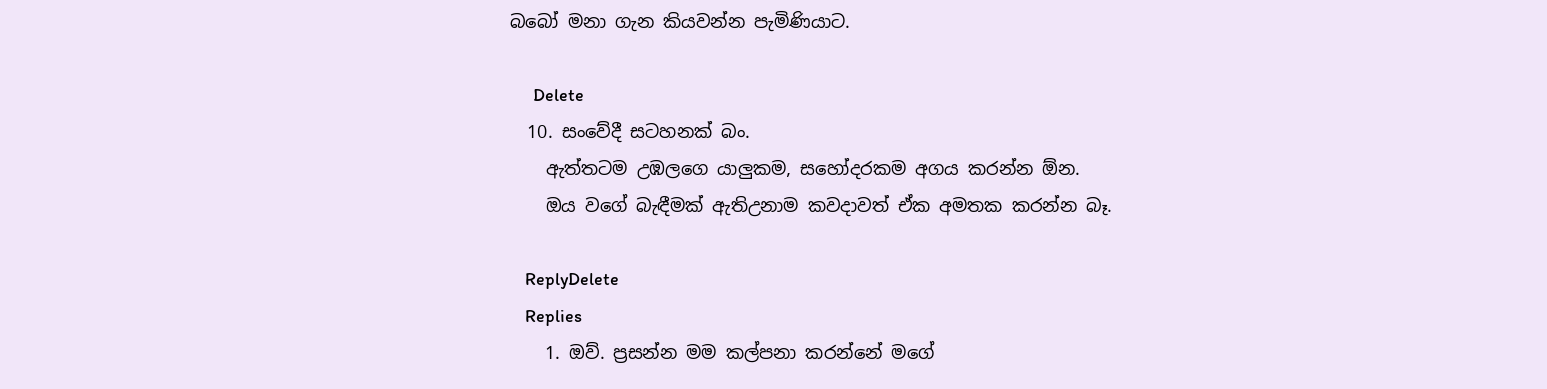බබෝ මනා ගැන කියවන්න පැමිණියාට.

      Delete
  10. සංවේදී සටහනක් බං.
    ඇත්තටම උඹලගෙ යාලුකම, සහෝදරකම අගය කරන්න ඕන.
    ඔය වගේ බැඳීමක් ඇතිඋනාම කවදාවත් ඒක අමතක කරන්න බෑ.

    ReplyDelete
    Replies
    1. ඔව්. ප්‍රසන්න මම කල්පනා කරන්නේ මගේ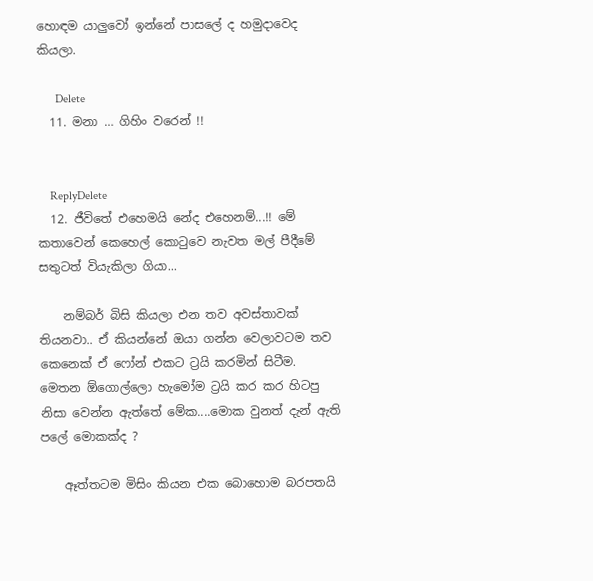හොඳම යාලුවෝ ඉන්නේ පාසලේ ද හමුදාවෙද කියලා.

      Delete
  11. මනා … ගිහිං වරෙන් !!


    ReplyDelete
  12. ජීවිතේ එහෙමයි නේද එහෙනම්...!! මේ කතාවෙන් කෙහෙල් කො‍ටුවෙ නැවත මල් පීදීමේ සතුටත් වියැකිලා ගියා...

    නම්බර් බිසි කියලා එන තව අවස්තාවක් තියනවා.. ඒ කියන්නේ ඔයා ගන්න වෙලාවටම තව කෙනෙක් ඒ ෆෝන් එකට ට්‍රයි කරමින් සිටීම. මෙතන ඕගොල්ලො හැමෝම ට්‍රයි කර කර හිටපු නිසා වෙන්න ඇත්තේ මේක....මොක වුනත් දැන් ඇති පලේ මොකක්ද ?

    ඈත්තටම මිසිං කියන එක බොහොම බරපතයි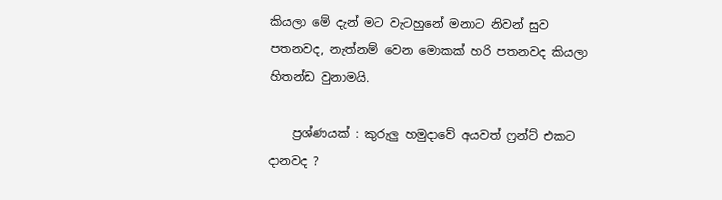කියලා මේ දැන් මට වැටහුනේ මනාට නිවන් සුව පතනවද, නැත්නම් වෙන මොකක් හරි පතනවද කියලා හිතන්ඩ වුනාමයි.

    ප්‍රශ්ණයක් : කුරුලු හමුදාවේ අයවත් ෆ්‍රන්ට් එකට දානවද ?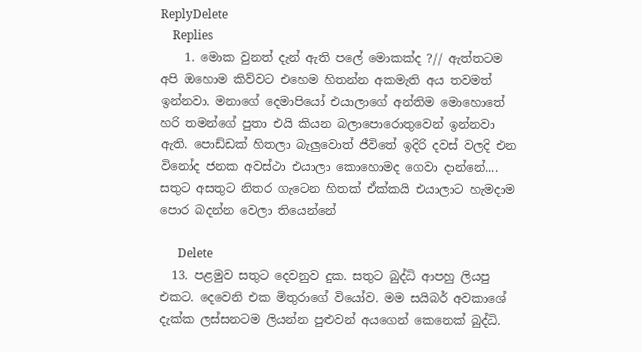ReplyDelete
    Replies
    1. මොක වුනත් දැන් ඇති පලේ මොකක්ද ?// ඇත්තටම අපි ඔහොම කිව්වට එහෙම හිතන්න අකමැති අය තවමත් ඉන්නවා. මනාගේ දෙමාපියෝ එයාලාගේ අන්තිම මොහොතේ හරි තමන්ගේ පුතා එයි කියන බලාපොරොතුවෙන් ඉන්නවා ඇති. පොඩ්ඩක් හිතලා බැලුවොත් ජීවිතේ ඉදිරි දවස් වලදි එන විනෝද ජනක අවස්ථා එයාලා කොහොමද ගෙවා දාන්නේ.... සතුට අසතුට නිතර ගැටෙන හිතක් ඒක්කයි එයාලාට හැමදාම පොර බදන්න වෙලා තියෙන්නේ

      Delete
  13. පළමුව සතුට දෙවනුව දුක. සතුට බුද්ධි ආපහු ලියපු එකට. දෙවෙනි එක මිතුරාගේ වියෝව. මම සයිබර් අවකාශේ දැක්ක ලස්සනටම ලියන්න පුළුවන් අයගෙන් කෙනෙක් බුද්ධි.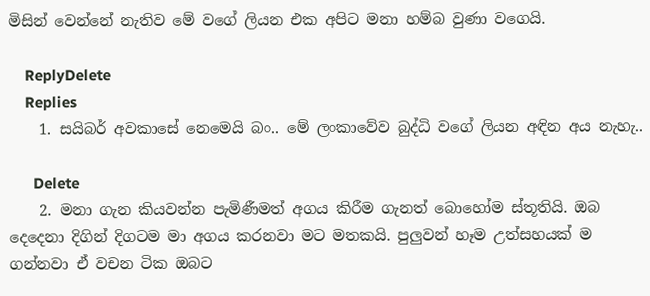මිසින් වෙන්නේ නැතිව මේ වගේ ලියන එක අපිට මනා හම්බ වුණා වගෙයි.

    ReplyDelete
    Replies
    1. සයිබර් අවකාසේ නෙමෙයි බං.. මේ ලංකාවේව බුද්ධි වගේ ලියන අඳින අය නැහැ..

      Delete
    2. මනා ගැන කියවන්න පැමිණීමත් අගය කිරීම ගැනත් බොහෝම ස්තූතියි. ඔබ දෙදෙනා දිගින් දිගටම මා අගය කරනවා මට මතකයි. පුලුවන් හෑම උත්සහයක් ම ගන්නවා ඒ වචන ටික ඔබට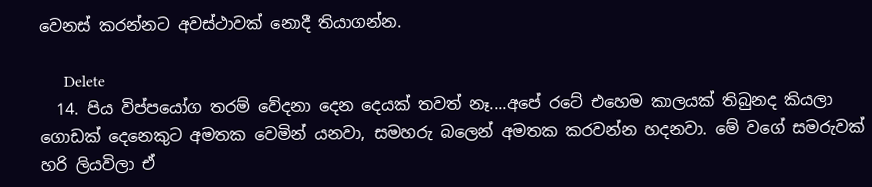වෙනස් කරන්නට අවස්ථාවක් නොදී තියාගන්න.

      Delete
  14. පිය විප්පයෝග තරම් වේදනා දෙන දෙයක් තවත් නෑ....අපේ රටේ එහෙම කාලයක් තිබුනද කියලා ගොඩක් දෙනෙකුට අමතක වෙමින් යනවා, සමහරු බලෙන් අමතක කරවන්න හදනවා. මේ වගේ සමරුවක් හරි ලියවිලා ඒ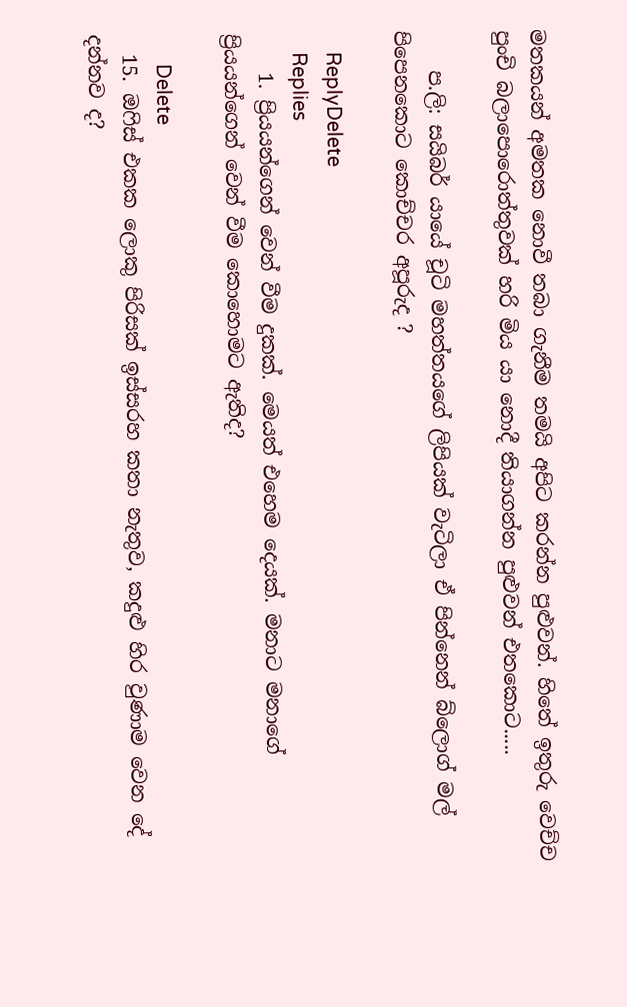මතකයන් අමතක නොවී තබා ගැනීම තමයි අපිට කරන්න පුළුවන්. හිතේ ඉතුරු වෙච්ච පුංචි බලාපොරොත්තුවක් හරි මිය යා නොදී තියාගන්න පුළුවන් එතකොට.....

    ප.ලි: සයිබර් යායේ චූටි මහත්තයගේ ලිපියක් වැටිලා ඒ පින්නෙන් බ්ලොග් මල් පිපෙනකොට කොච්චර අපූරුද ?

    ReplyDelete
    Replies
    1. ප්‍රියයන්ගෙන් වෙන් වීම දුකක්. මෙයත් එහෙම දෙයක්. මනාට මනාගේ ප්‍රියයන්ගෙන් වෙන් වීම කොහොමට ඇතිද?

      Delete
  15. ඔෆිස් එකක ලොකු පිරිසක් ඉස්සරහ කතා නැතුව, කදුළු හිර වුණාම වෙන දේ දන්නව ද?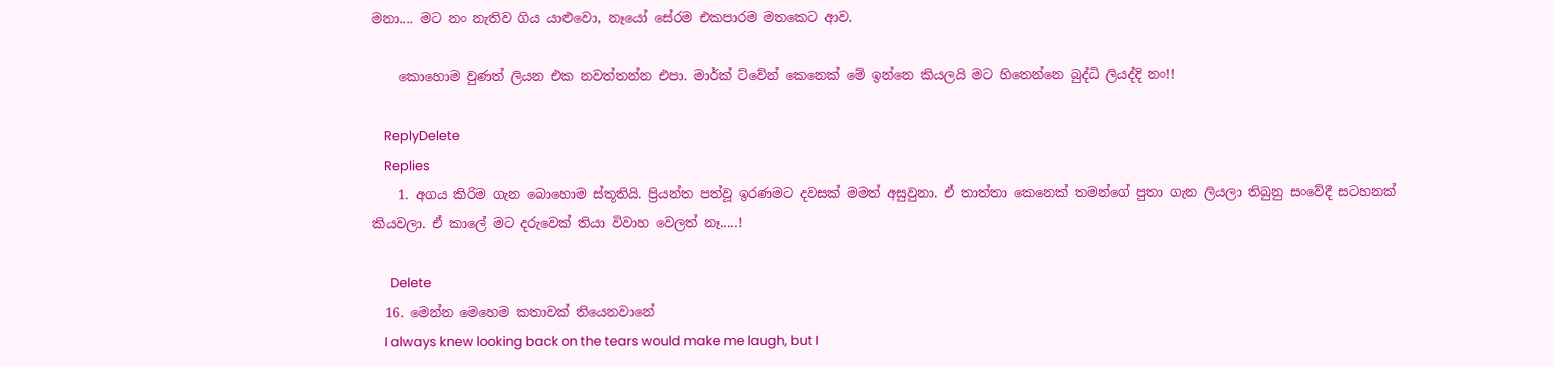මනා.... මට නං නැතිව ගිය යාළුවො, නෑයෝ සේරම එකපාරම මතකෙට ආව.

    කොහොම වුණත් ලියන එක නවත්තන්න එපා. මාර්ක් ට්වේන් කෙනෙක් මේ ඉන්නෙ කියලයි මට හිතෙන්නෙ බුද්ධි ලියද්දි නං!!

    ReplyDelete
    Replies
    1. අගය කිරිම ගැන බොහොම ස්තූතියි. ප්‍රියන්ත පත්වූ ඉරණමට දවසක් මමත් අසුවුනා. ඒ තාත්තා කෙනෙක් තමන්ගේ පුතා ගැන ලියලා තිබුනු සංවේදී සටහනක් කියවලා. ඒ කාලේ මට දරුවෙක් තියා විවාහ වෙලත් නෑ.....!

      Delete
  16. මෙන්න මෙහෙම කතාවක් තියෙනවානේ
    I always knew looking back on the tears would make me laugh, but I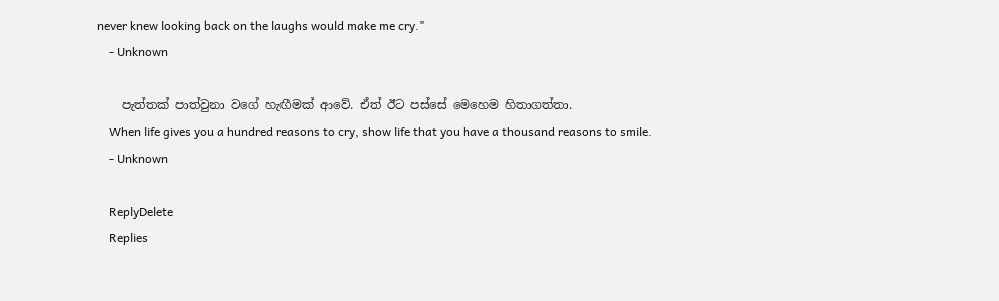never knew looking back on the laughs would make me cry."
    - Unknown

    පැත්තක් පාත්වුනා වගේ හැඟීමක් ආවේ. ඒත් ඊට පස්සේ මෙහෙම හිතාගත්තා.
    When life gives you a hundred reasons to cry, show life that you have a thousand reasons to smile.
    - Unknown

    ReplyDelete
    Replies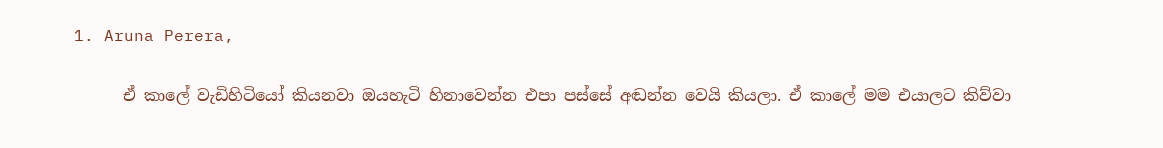1. Aruna Perera,

      ඒ කාලේ වැඩිහිටියෝ කියනවා ඔයහැටි හිනාවෙන්න එපා පස්සේ අඬන්න වෙයි කියලා. ඒ කාලේ මම එයාලට කිව්වා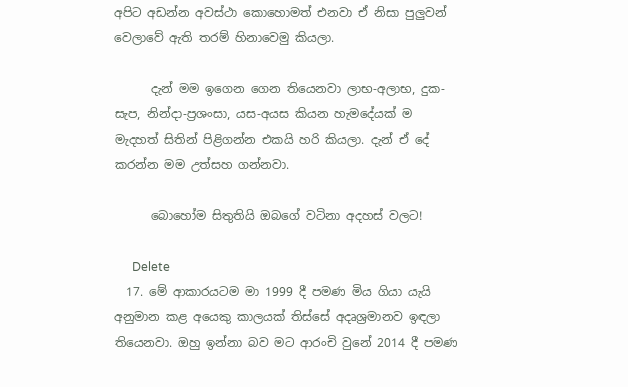අපිට අඩන්න අවස්ථා කොහොමත් එනවා ඒ නිසා පුලුවන් වෙලාවේ ඇති තරම් හිනාවෙමු කියලා.

      දැන් මම ඉගෙන ගෙන තියෙනවා ලාභ-අලාභ, දුක-සැප, නින්දා-ප්‍රශංසා, යස-අයස කියන හැමදේයක් ම මැදහත් සිතින් පිළිගන්න එකයි හරි කියලා. දැන් ඒ දේ කරන්න මම උත්සහ ගන්නවා.

      බොහෝම සිතුතියි ඔබගේ වටිනා අදහස් වලට!

      Delete
  17. මේ ආකාරයටම මා 1999 දී පමණ මිය ගියා යැයි අනුමාන කළ අයෙකු කාලයක් තිස්සේ අදෘශ්‍රමානව ඉඳලා තියෙනවා. ඔහු ඉන්නා බව මට ආරංචි වුනේ 2014 දී පමණ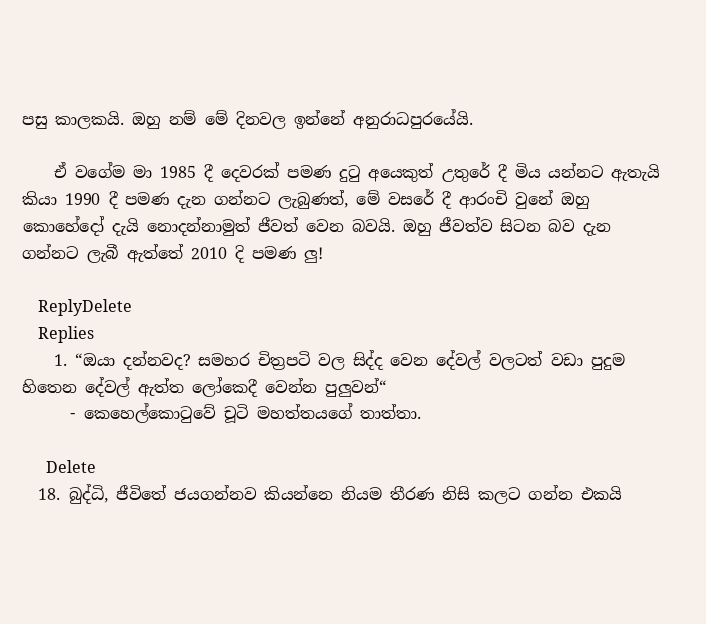පසු කාලකයි. ඔහු නම් මේ දිනවල ඉන්නේ අනුරාධපුරයේයි.

    ඒ වගේම මා 1985 දී දෙවරක් පමණ දුටු අයෙකුත් උතුරේ දී මිය යන්නට ඇතැයි කියා 1990 දී පමණ දැන ගන්නට ලැබුණත්, මේ වසරේ දී ආරංචි වුනේ ඔහු කොහේදෝ දැයි නොදන්නාමුත් ජීවත් වෙන බවයි. ඔහු ජීවත්ව සිටන බව දැන ගන්නට ලැබී ඇත්තේ 2010 දි පමණ ලු!

    ReplyDelete
    Replies
    1. “ඔයා දන්නවද? සමහර චිත්‍රපටි වල සිද්ද වෙන දේවල් වලටත් වඩා පුදුම හිතෙන දේවල් ඇත්ත ලෝකෙදී වෙන්න පුලුවන්“
      - කෙහෙල්කොටුවේ චූටි මහත්තයගේ තාත්තා.

      Delete
  18. බුද්ධි, ජීවිතේ ජයගන්නව කියන්නෙ නියම තීරණ නිසි කලට ගන්න එකයි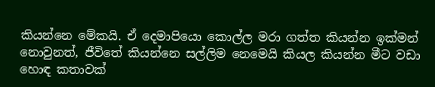කියන්නෙ මේකයි. ඒ දෙමාපියො කොල්ල මරා ගත්ත කියන්න ඉක්මන් නොවුනත්, ජීවිතේ කියන්නෙ සල්ලිම නෙමෙයි කියල කියන්න මීට වඩා හොඳ කතාවක්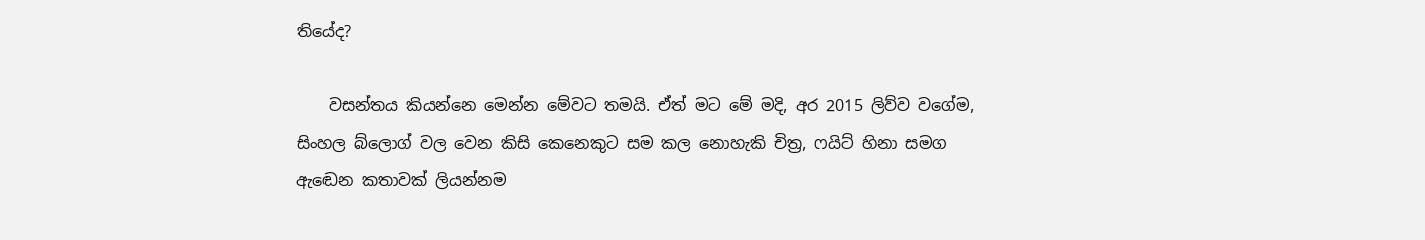තියේද?

    වසන්තය කියන්නෙ මෙන්න මේවට තමයි. ඒත් මට මේ මදි, අර 2015 ලිව්ව වගේම, සිංහල බ්ලොග් වල වෙන කිසි කෙනෙකුට සම කල නොහැකි චිත්‍ර, ෆයිට් හිනා සමග ඇඬෙන කතාවක් ලියන්නම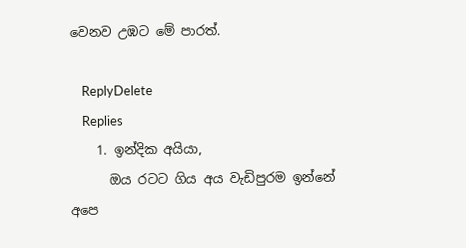වෙනව උඹට මේ පාරත්.

    ReplyDelete
    Replies
    1. ඉන්දික අයියා,
      ඔය රටට ගිය අය වැඩිපුරම ඉන්නේ අපෙ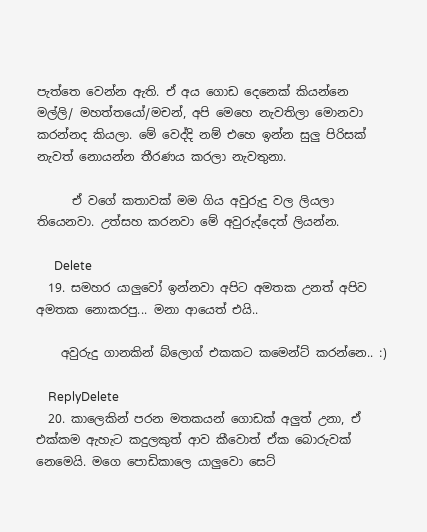පැත්තෙ වෙන්න ඇති. ඒ අය ගොඩ දෙනෙක් කියන්නෙ මල්ලි/ මහත්තයෝ/මචන්, අපි මෙහෙ නැවතිලා මොනවා කරන්නද කියලා. මේ වෙද්දි නම් එහෙ ඉන්න සුලු පිරිසක් නැවත් නොයන්න තීරණය කරලා නැවතුනා.

      ඒ වගේ කතාවක් මම ගිය අවුරුදු වල ලියලා තියෙනවා. උත්සහ කරනවා මේ අවුරුද්දෙත් ලියන්න.

      Delete
  19. සමහර යාලුවෝ ඉන්නවා අපිට අමතක උනත් අපිව අමතක නොකරපු... මනා ආයෙත් එයි..

    අවුරුදු ගානකින් බ්ලොග් එකකට කමෙන්ට් කරන්නෙ.. :)

    ReplyDelete
  20. කාලෙකින් පරන මතකයන් ගොඩක් අලුත් උනා, ඒ එක්කම ඇහැට කදුලකුත් ආව කීවොත් ඒක බොරුවක් නෙමෙයි. මගෙ පොඩිකාලෙ යාලුවො සෙට්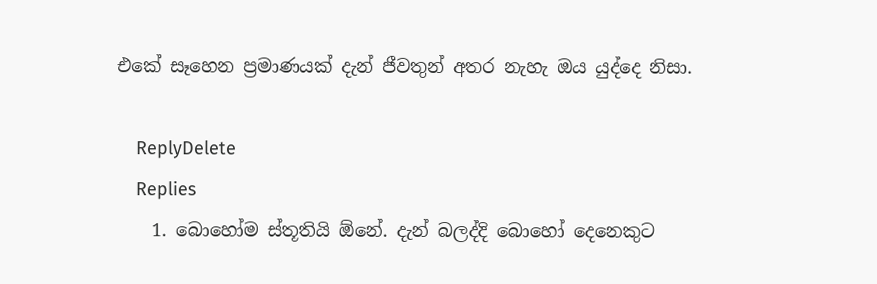එකේ සෑහෙන ප්‍රමාණයක් දැන් ජීවතුන් අතර නැහැ ඔය යුද්දෙ නිසා.

    ReplyDelete
    Replies
    1. බොහෝම ස්තූතියි ඕනේ. දැන් බලද්දි බොහෝ දෙනෙකුට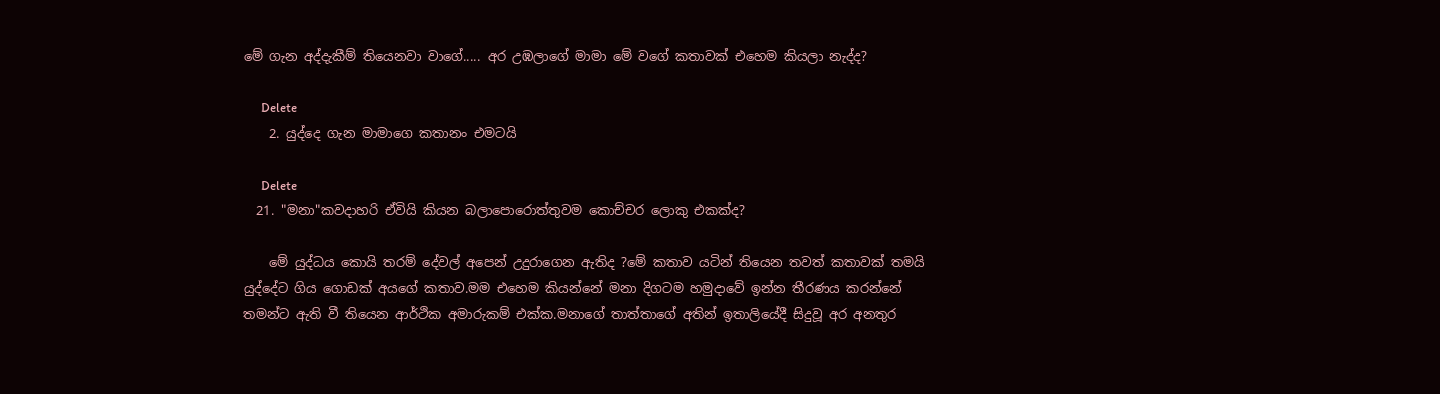මේ ගැන අද්දැකීම් තියෙනවා වාගේ..... අර උඹලාගේ මාමා මේ වගේ කතාවක් එහෙම කියලා නැද්ද?

      Delete
    2. යුද්දෙ ගැන මාමාගෙ කතානං එමටයි

      Delete
  21. "මනා"කවදාහරි ඒවියි කියන බලාපොරොත්තුවම කොච්චර ලොකු එකක්ද?

    මේ යුද්ධය කොයි තරම් දේවල් අපෙන් උදුරාගෙන ඇතිද ?මේ කතාව යටින් තියෙන තවත් කතාවක් තමයි යුද්දේට ගිය ගොඩක් අයගේ කතාව.මම එහෙම කියන්නේ මනා දිගටම හමුදාවේ ඉන්න තීරණය කරන්නේ තමන්ට ඇති වී තියෙන ආර්ථික අමාරුකම් එක්ක.මනාගේ තාත්තාගේ අතින් ඉතාලියේදී සිදුවූ අර අනතුර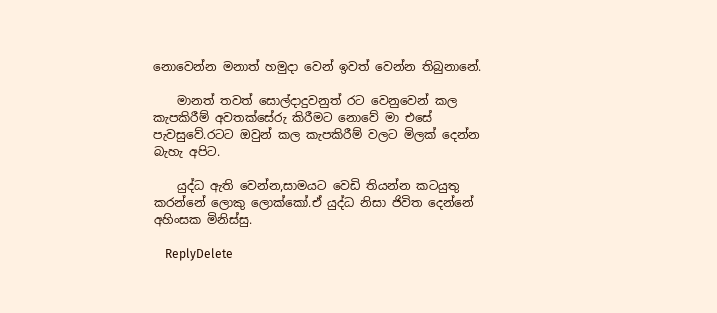නොවෙන්න මනාත් හමුදා වෙන් ඉවත් වෙන්න තිබුනානේ.

    මානත් තවත් සොල්දාදුවනුත් රට වෙනුවෙන් කල කැපකිරීම් අවතක්සේරු කිරීමට නොවේ මා එසේ පැවසුවේ.රටට ඔවුන් කල කැපකිරීම් වලට මිලක් දෙන්න බැහැ අපිට.

    යුද්ධ ඇති වෙන්න,සාමයට වෙඩි තියන්න කටයුතු කරන්නේ ලොකු ලොක්කෝ.ඒ යුද්ධ නිසා ජිවිත දෙන්නේ අහිංසක මිනිස්සු.

    ReplyDelete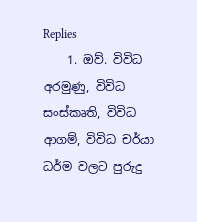Replies
    1. ඔව්. විවිධ අරමුණු, විවිධ සංස්කෘති, විවිධ ආගම්, විවිධ චර්යා ධර්ම වලට පුරුදු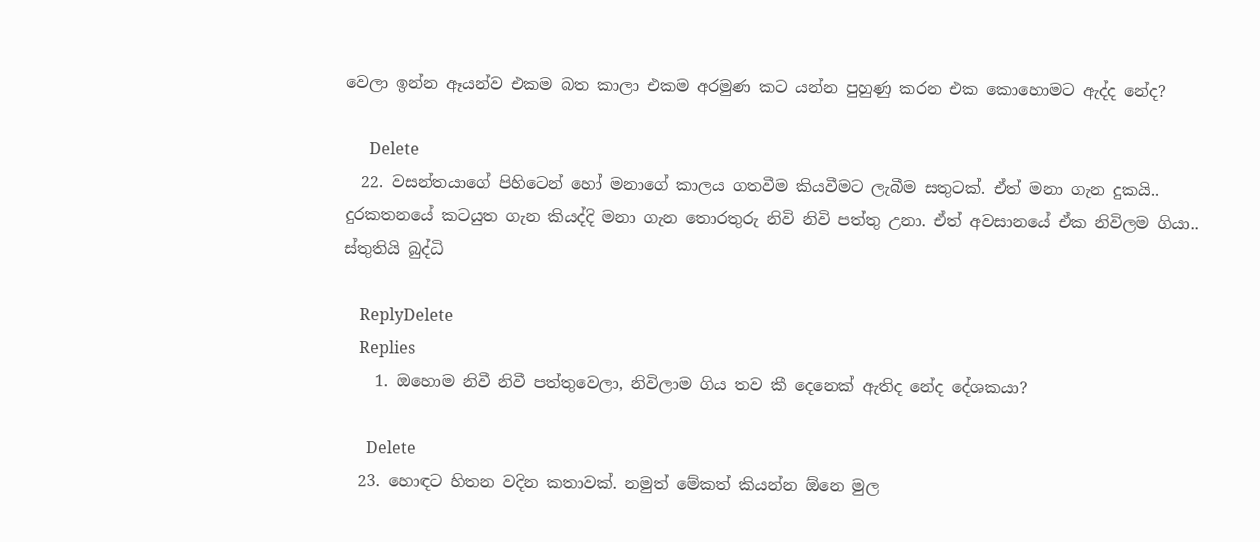වෙලා ඉන්න ඈයන්ව එකම බත කාලා එකම අරමුණ කට යන්න පුහුණු කරන එක කොහොමට ඇද්ද නේද?

      Delete
  22. වසන්තයාගේ පිහිටෙන් හෝ මනාගේ කාලය ගතවීම කියවීමට ලැබීම සතුටක්. ඒත් මනා ගැන දුකයි.. දුරකතනයේ කටයුත ගැන කියද්දි මනා ගැන තොරතුරු නිවි නිවි පත්තු උනා. ඒත් අවසානයේ ඒක නිවිලම ගියා.. ස්තුතියි බුද්ධි

    ReplyDelete
    Replies
    1. ඔහොම නිවී නිවී පත්තුවෙලා, නිවිලාම ගිය තව කී දෙනෙක් ඇතිද නේද දේශකයා?

      Delete
  23. හොඳට හිතන වදින කතාවක්. නමුත් මේකත් කියන්න ඕනෙ මුල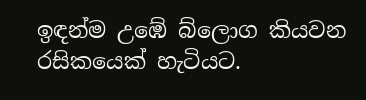ඉඳන්ම උඹේ බ්ලොග කියවන රසිකයෙක් හැටියට.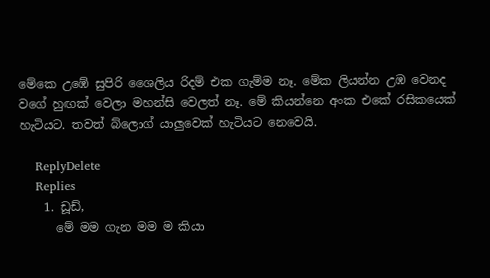මේකෙ උඹේ සුපිරි ශෛලිය රිදම් එක ගැම්ම නෑ. මේක ලියන්න උඹ වෙනද වගේ හුඟක් වෙලා මහන්සි වෙලත් නෑ. මේ කියන්නෙ අංක එකේ රසිකයෙක් හැටියට. තවත් බ්ලොග් යාලුවෙක් හැටියට නෙවෙයි.

    ReplyDelete
    Replies
    1. ඩූඩ්,
      මේ මම ගැන මම ම කියා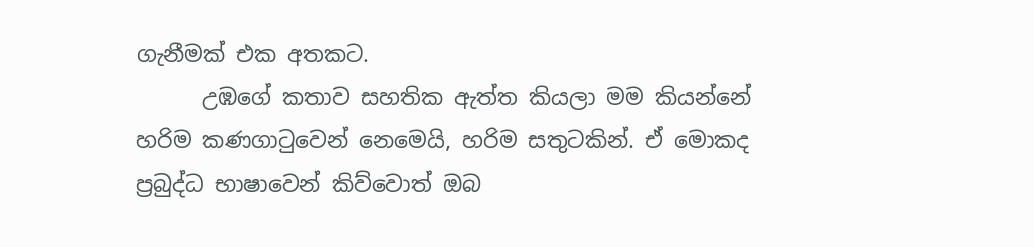ගැනීමක් එක අතකට.
      උඹගේ කතාව සහතික ඇත්ත කියලා මම කියන්නේ හරිම කණගාටුවෙන් නෙමෙයි, හරිම සතුටකින්. ඒ මොකද ප්‍රබුද්ධ භාෂාවෙන් කිව්වොත් ඔබ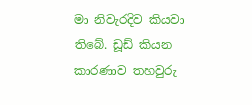මා නිවැරදිව කියවා තිබේ. ඩූඩ් කියන කාරණාව තහවුරු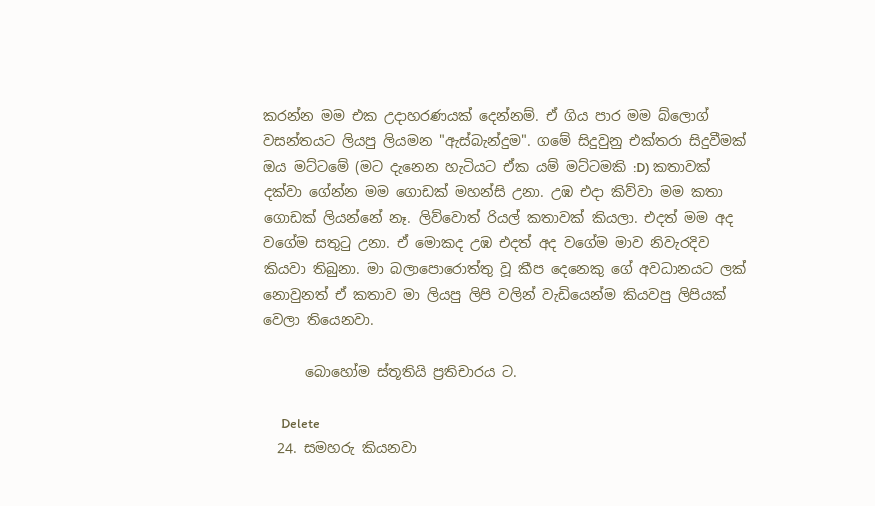කරන්න මම එක උදාහරණයක් දෙන්නම්. ඒ ගිය පාර මම බ්ලොග් වසන්තයට ලියපු ලියමන "ඇස්බැන්දුම". ගමේ සිදුවුනු එක්තරා සිදුවීමක් ඔය මට්ටමේ (මට දැනෙන හැටියට ඒක යම් මට්ටමකි :D) කතාවක් දක්වා ගේන්න මම ගොඩක් මහන්සි උනා. උඹ එදා කිව්වා මම කතා ගොඩක් ලියන්නේ නෑ. ලිව්වොත් රියල් කතාවක් කියලා. එදත් මම අද වගේම සතුටු උනා. ඒ මොකද උඹ එදත් අද වගේම මාව නිවැරදිව කියවා තිබුනා. මා බලාපොරොත්තු වූ කීප දෙනෙකු ගේ අවධානයට ලක් නොවුනත් ඒ කතාව මා ලියපු ලිපි වලින් වැඩියෙන්ම කියවපු ලිපියක් වෙලා තියෙනවා.

      බොහෝම ස්තූතියි ප්‍රතිචාරය ට.

      Delete
  24. සමහරු කියනවා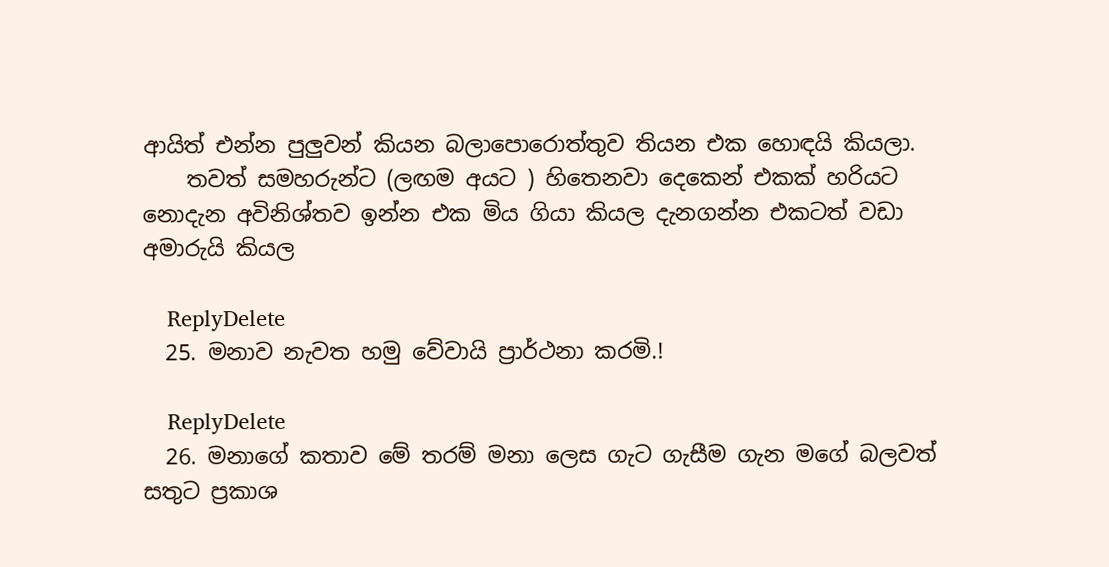ආයිත් එන්න පුලුවන් කියන බලාපොරොත්තුව තියන එක හොඳයි කියලා.
    තවත් සමහරුන්ට (ලඟම අයට ) හිතෙනවා දෙකෙන් එකක් හරියට නොදැන අවිනිශ්තව ඉන්න එක මිය ගියා කියල දැනගන්න එකටත් වඩා අමාරුයි කියල

    ReplyDelete
  25. මනාව නැවත හමු වේවායි ප්‍රාර්ථනා කරමි.!

    ReplyDelete
  26. මනාගේ කතාව මේ තරම් මනා ලෙස ගැට ගැසීම ගැන මගේ බලවත් සතුට ප්‍රකාශ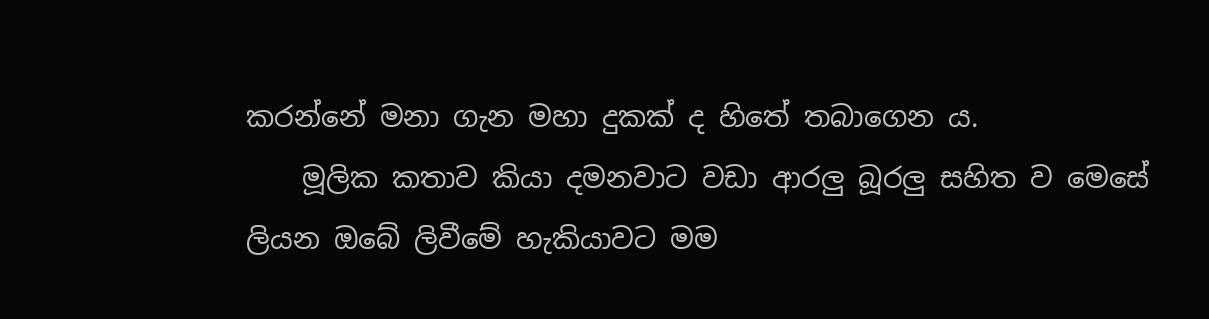කරන්නේ මනා ගැන මහා දුකක් ද හිතේ තබාගෙන ය.
    මූලික කතාව කියා දමනවාට වඩා ආරලු බූරලු සහිත ව මෙසේ ලියන ඔබේ ලිවීමේ හැකියාවට මම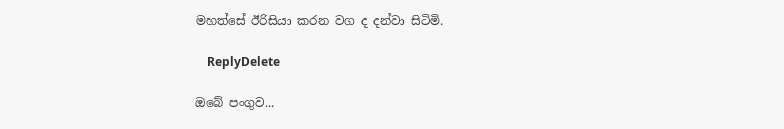මහත්සේ ඊරිසියා කරන වග ද දන්වා සිටිමි.

    ReplyDelete

ඔබේ පංගුව...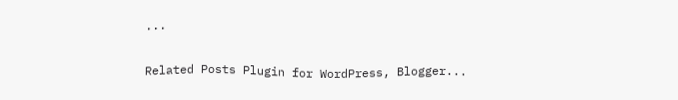...

Related Posts Plugin for WordPress, Blogger...